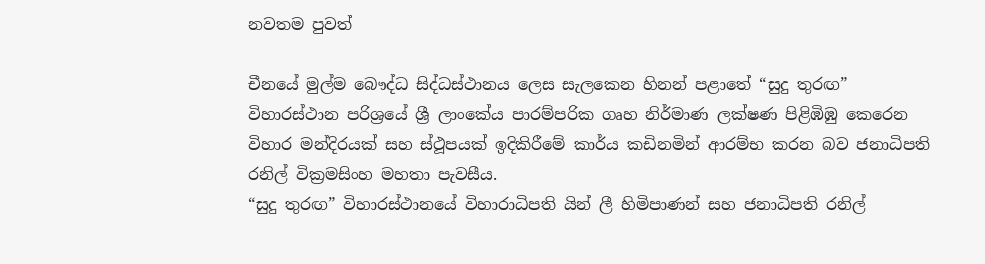නවතම පුවත්

චීනයේ මුල්ම බෞද්ධ සිද්ධස්ථානය ලෙස සැලකෙන හිනන් පළාතේ “සුදු තුරඟ” විහාරස්ථාන පරිශ්‍රයේ ශ්‍රී ලාංකේය පාරම්පරික ගෘහ නිර්මාණ ලක්ෂණ පිළිඹිඹු කෙරෙන විහාර මන්දිරයක් සහ ස්ථූපයක් ඉදිකිරීමේ කාර්ය කඩිනමින් ආරම්භ කරන බව ජනාධිපති රනිල් වික්‍රමසිංහ මහතා පැවසීය.
“සුදු තුරඟ” විහාරස්ථානයේ විහාරාධිපති යින් ලී හිමිපාණන් සහ ජනාධිපති රනිල්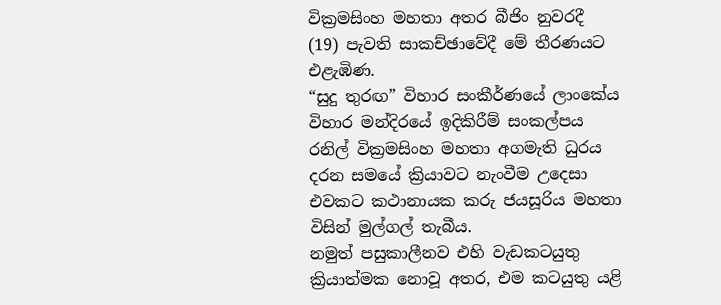වික්‍රමසිංහ මහතා අතර බීජිං නුවරදී  (19) පැවති සාකච්ඡාවේදී මේ තීරණයට එළැඹිණ.
“සුදු තුරඟ” විහාර සංකීර්ණයේ ලාංකේය විහාර මන්දිරයේ ඉදිකිරීම් සංකල්පය රනිල් වික්‍රමසිංහ මහතා අගමැති ධුරය දරන සමයේ ක්‍රියාවට නැංවීම උදෙසා එවකට කථානායක කරු ජයසූරිය මහතා විසින් මුල්ගල් තැබීය.
නමුත් පසුකාලීනව එහි වැඩකටයුතු ක්‍රියාත්මක නොවූ අතර, එම කටයුතු යළි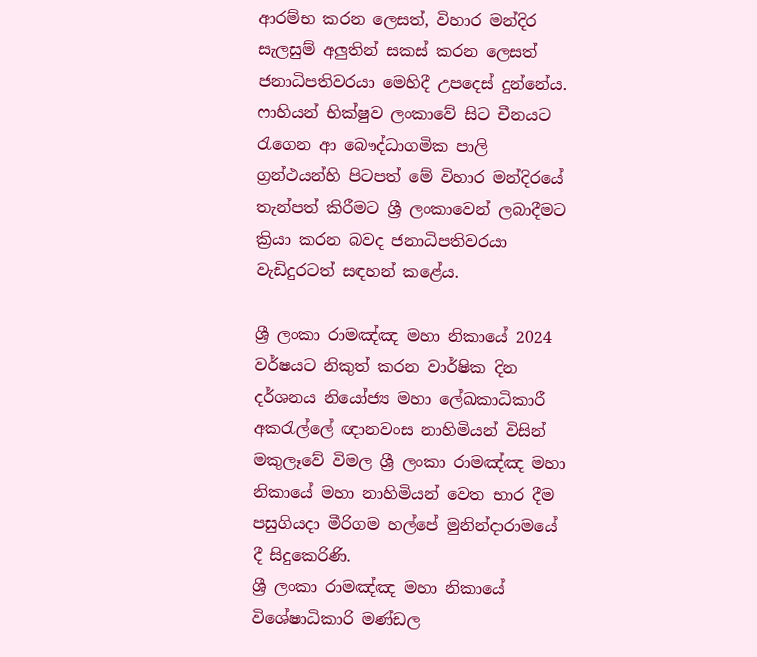ආරම්භ කරන ලෙසත්, විහාර මන්දිර සැලසුම් අලුතින් සකස් කරන ලෙසත් ජනාධිපතිවරයා මෙහිදී උපදෙස් දුන්නේය. ෆාහියන් භික්ෂුව ලංකාවේ සිට චීනයට රැගෙන ආ බෞද්ධාගමික පාලි ග්‍රන්ථයන්හි පිටපත් මේ විහාර මන්දිරයේ තැන්පත් කිරීමට ශ්‍රී ලංකාවෙන් ලබාදීමට ක්‍රියා කරන බවද ජනාධිපතිවරයා වැඩිදුරටත් සඳහන් කළේය.

ශ්‍රී ලංකා රාමඤ්ඤ මහා නිකායේ 2024 වර්ෂයට නිකුත් කරන වාර්ෂික දින දර්ශනය නියෝජ්‍ය මහා ලේඛකාධිකාරී අකරැල්ලේ ඥානවංස නාහිමියන් විසින් මකුලෑවේ විමල ශ්‍රී ලංකා රාමඤ්ඤ මහා නිකායේ මහා නාහිමියන් වෙත භාර දීම පසුගියදා මීරිගම හල්පේ මුනින්දාරාමයේ දී සිදුකෙරිණි.
ශ්‍රී ලංකා රාමඤ්ඤ මහා නිකායේ විශේෂාධිකාරි මණ්ඩල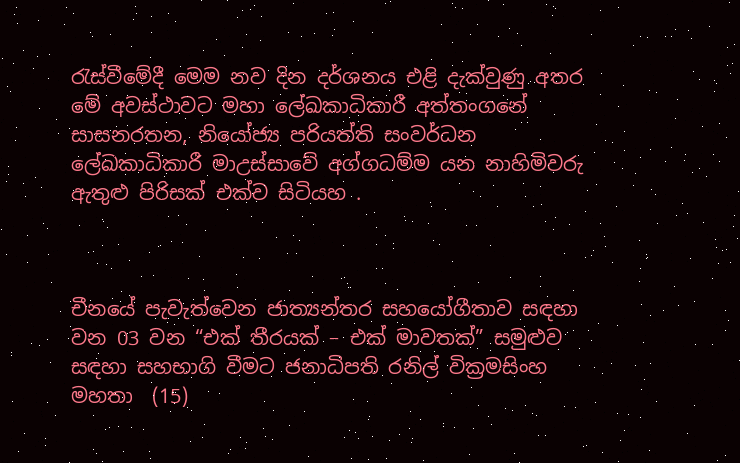රැස්වීමේදී මෙම නව දින දර්ශනය එළි දැක්වුණු අතර මේ අවස්ථාවට මහා ලේඛකාධිකාරී අත්තංගනේ සාසනරතන, නියෝජ්‍ය පරියත්ති සංවර්ධන ලේඛකාධිකාරී මාඋස්සාවේ අග්ගධම්ම යන නාහිමිවරු ඇතුළු පිරිසක් එක්ව සිටියහ .



චීනයේ පැවැත්වෙන ජාත්‍යන්තර සහයෝගීතාව සඳහා වන 03 වන “එක් තීරයක් – එක් මාවතක්” සමුළුව සඳහා සහභාගි වීමට ජනාධිපති රනිල් වික්‍රමසිංහ මහතා  (15)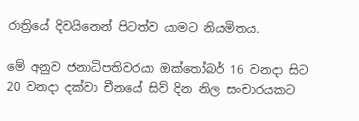රාත්‍රියේ දිවයිනෙන් පිටත්ව යාමට නියමිතය.

මේ අනුව ජනාධිපතිවරයා ඔක්තෝබර් 16 වනදා සිට 20 වනදා දක්වා චීනයේ සිව් දින නිල සංචාරයකට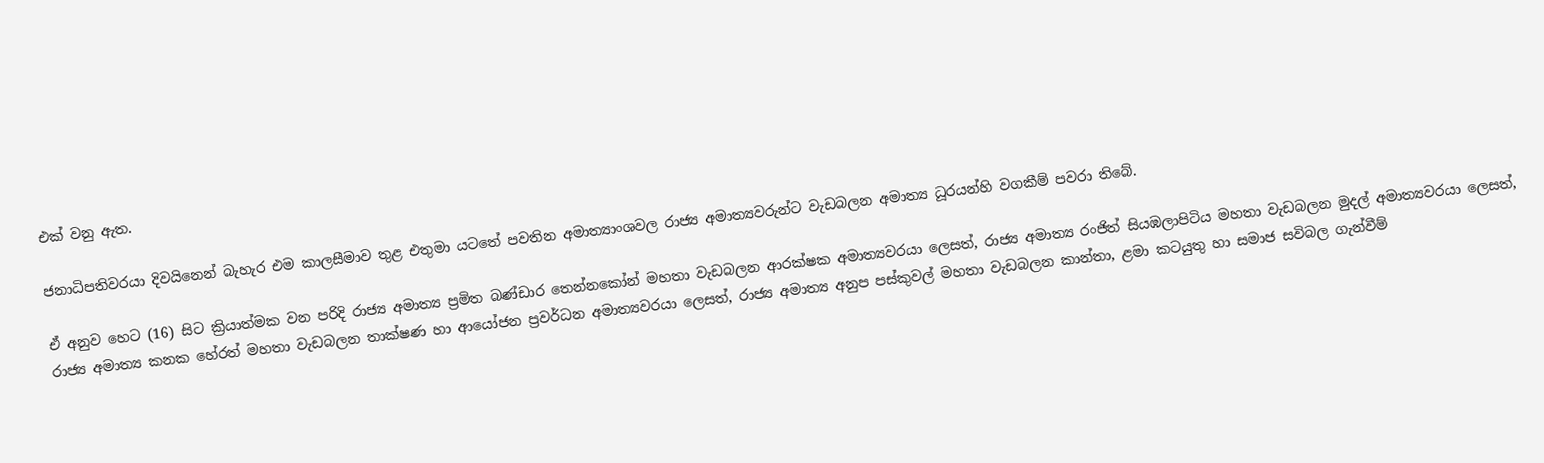එක් වනු ඇත.

ජනාධිපතිවරයා දිවයිනෙන් බැහැර එම කාලසීමාව තුළ එතුමා යටතේ පවතින අමාත්‍යාංශවල රාජ්‍ය අමාත්‍යවරුන්ට වැඩබලන අමාත්‍ය ධූරයන්හි වගකීම් පවරා තිබේ.

ඒ අනුව හෙට (16) සිට ක්‍රියාත්මක වන පරිදි රාජ්‍ය අමාත්‍ය ප්‍රමිත බණ්ඩාර තෙන්නකෝන් මහතා වැඩබලන ආරක්ෂක අමාත්‍යවරයා ලෙසත්, රාජ්‍ය අමාත්‍ය රංජිත් සියඹලාපිටිය මහතා වැඩබලන මුදල් අමාත්‍යවරයා ලෙසත්, රාජ්‍ය අමාත්‍ය කනක හේරත් මහතා වැඩබලන තාක්ෂණ හා ආයෝජන ප්‍රවර්ධන අමාත්‍යවරයා ලෙසත්, රාජ්‍ය අමාත්‍ය අනුප පස්කුවල් මහතා වැඩබලන කාන්තා, ළමා කටයුතු හා සමාජ සවිබල ගැන්වීම්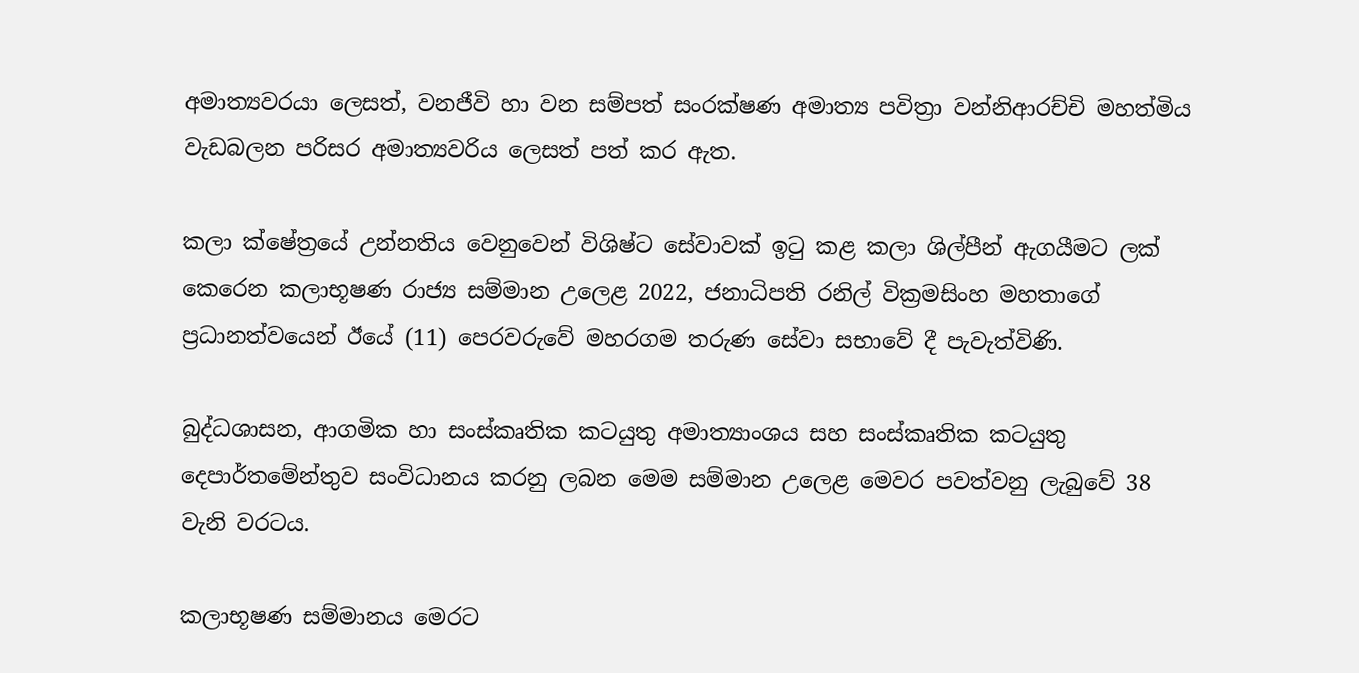අමාත්‍යවරයා ලෙසත්, වනජීවි හා වන සම්පත් සංරක්ෂණ අමාත්‍ය පවිත්‍රා වන්නිආරච්චි මහත්මිය වැඩබලන පරිසර අමාත්‍යවරිය ලෙසත් පත් කර ඇත.

කලා ක්ෂේත්‍රයේ උන්නතිය වෙනුවෙන් විශිෂ්ට සේවාවක් ඉටු කළ කලා ශිල්පීන් ඇගයීමට ලක් කෙරෙන කලාභූෂණ රාජ්‍ය සම්මාන උලෙළ 2022, ජනාධිපති රනිල් වික්‍රමසිංහ මහතාගේ ප්‍රධානත්වයෙන් ඊයේ (11) පෙරවරුවේ මහරගම තරුණ සේවා සභාවේ දී පැවැත්විණි.

බුද්ධශාසන, ආගමික හා සංස්කෘතික කටයුතු අමාත්‍යාංශය සහ සංස්කෘතික කටයුතු දෙපාර්තමේන්තුව සංවිධානය කරනු ලබන මෙම සම්මාන උලෙළ මෙවර පවත්වනු ලැබුවේ 38 වැනි වරටය.

කලාභූෂණ සම්මානය මෙරට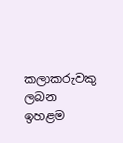කලාකරුවකු ලබන ඉහළම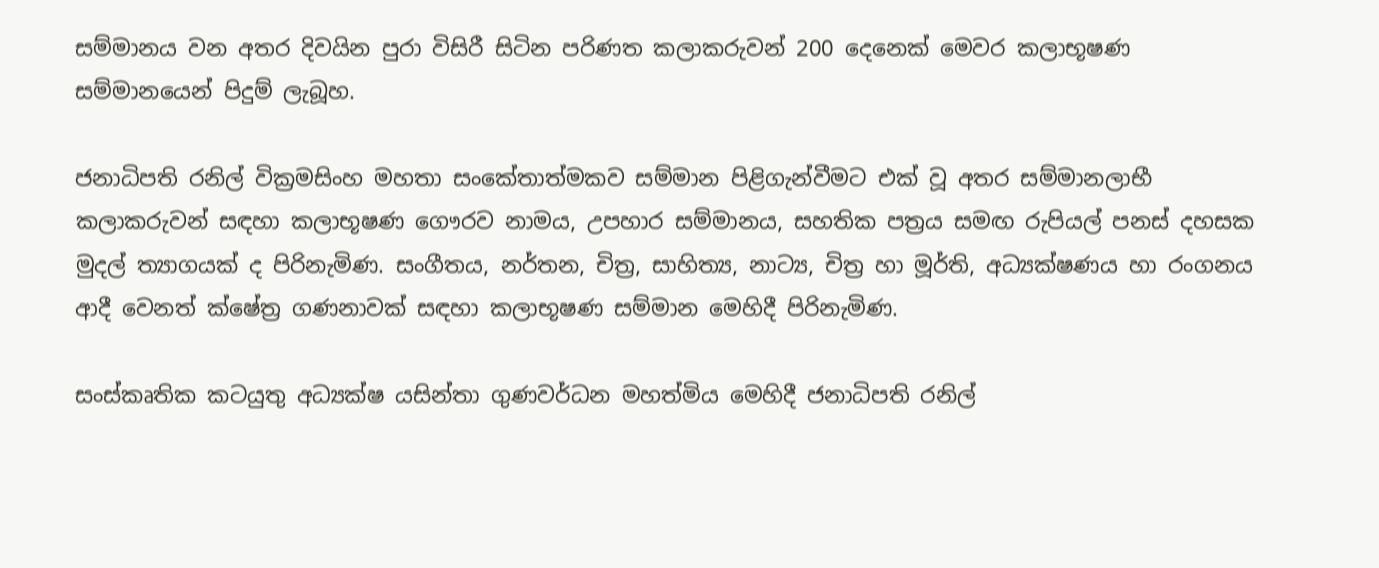සම්මානය වන අතර දිවයින පුරා විසිරී සිටින පරිණත කලාකරුවන් 200 දෙනෙක් මෙවර කලාභූෂණ සම්මානයෙන් පිදුම් ලැබූහ.

ජනාධිපති රනිල් වික්‍රමසිංහ මහතා සංකේතාත්මකව සම්මාන පිළිගැන්වීමට එක් වූ අතර සම්මානලාභී කලාකරුවන් සඳහා කලාභූෂණ ගෞරව නාමය, උපහාර සම්මානය, සහතික පත්‍රය සමඟ රුපියල් පනස් දහසක මුදල් ත්‍යාගයක් ද පිරිනැමිණ. සංගීතය, නර්තන, චිත්‍ර, සාහිත්‍ය, නාට්‍ය, චිත්‍ර හා මූර්ති, අධ්‍යක්ෂණය හා රංගනය ආදී වෙනත් ක්ෂේත්‍ර ගණනාවක් සඳහා කලාභූෂණ සම්මාන මෙහිදී පිරිනැමිණ.

සංස්කෘතික කටයුතු අධ්‍යක්ෂ යසින්තා ගුණවර්ධන මහත්මිය මෙහිදී ජනාධිපති රනිල්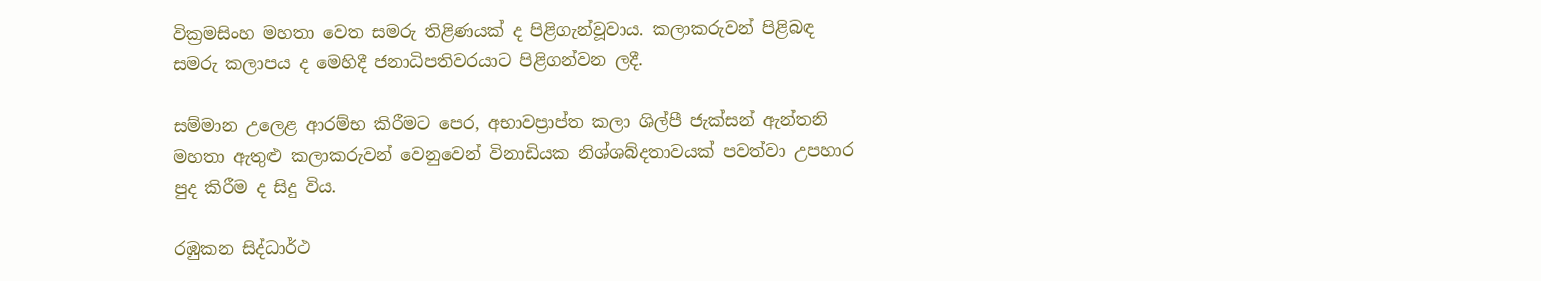වික්‍රමසිංහ මහතා වෙත සමරු තිළිණයක් ද පිළිගැන්වූවාය. කලාකරුවන් පිළිබඳ සමරු කලාපය ද මෙහිදී ජනාධිපතිවරයාට පිළිගන්වන ලදී.

සම්මාන උලෙළ ආරම්භ කිරීමට පෙර, අභාවප්‍රාප්ත කලා ශිල්පී ජැක්සන් ඇන්තනි මහතා ඇතුළු කලාකරුවන් වෙනුවෙන් විනාඩියක නිශ්ශබ්දතාවයක් පවත්වා උපහාර පුද කිරීම ද සිදු විය.

රඹුකන සිද්ධාර්ථ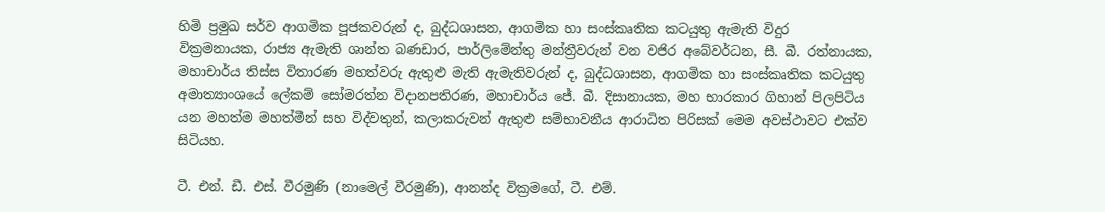හිමි ප්‍රමුඛ සර්ව ආගමික පූජකවරුන් ද, බුද්ධශාසන, ආගමික හා සංස්කෘතික කටයුතු ඇමැති විදුර වික්‍රමනායක, රාජ්‍ය ඇමැති ශාන්ත බණඩාර, පාර්ලිමේන්තු මන්ත්‍රීවරුන් වන වජිර අබේවර්ධන, සී. බී. රත්නායක, මහාචාර්ය තිස්ස විතාරණ මහත්වරු ඇතුළු මැති ඇමැතිවරුන් ද, බුද්ධශාසන, ආගමික හා සංස්කෘතික කටයුතු අමාත්‍යාංශයේ ලේකම් සෝමරත්න විදානපතිරණ, මහාචාර්ය ජේ. බී. දිසානායක, මහ භාරකාර ගිහාන් පිලපිටිය යන මහත්ම මහත්මීන් සහ විද්වතුන්, කලාකරුවන් ඇතුළු සම්භාවනීය ආරාධිත පිරිසක් මෙම අවස්ථාවට එක්ව සිටියහ.

ටී. එන්. ඩී. එස්. වීරමුණි (නාමෙල් වීරමුණි), ආනන්ද වික්‍රමගේ, ටී. එම්.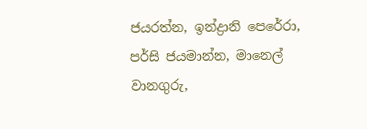ජයරත්න, ඉන්ද්‍රානි පෙරේරා, පර්සි ජයමාන්න, මානෙල් වානගුරු,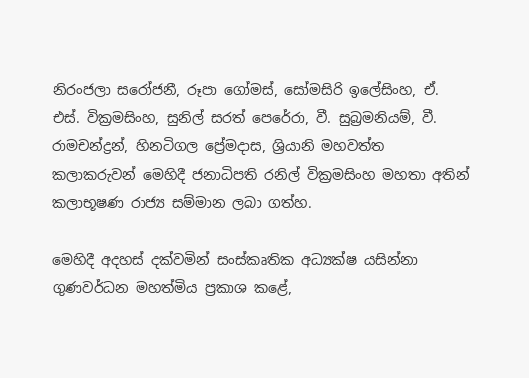නිරංජලා සරෝජනී, රූපා ගෝමස්, සෝමසිරි ඉලේසිංහ, ඒ. එස්. වික්‍රමසිංහ, සුනිල් සරත් පෙරේරා, වී. සුබ්‍රමනියම්, වී. රාමචන්ද්‍රන්, හිනටිගල ප්‍රේමදාස, ශ්‍රියානි මහවත්ත කලාකරුවන් මෙහිදී ජනාධිපති රනිල් වික්‍රමසිංහ මහතා අතින් කලාභූෂණ රාජ්‍ය සම්මාන ලබා ගත්හ.

මෙහිදී අදහස් දක්වමින් සංස්කෘතික අධ්‍යක්ෂ යසින්නා ගුණවර්ධන මහත්මිය ප්‍රකාශ කළේ,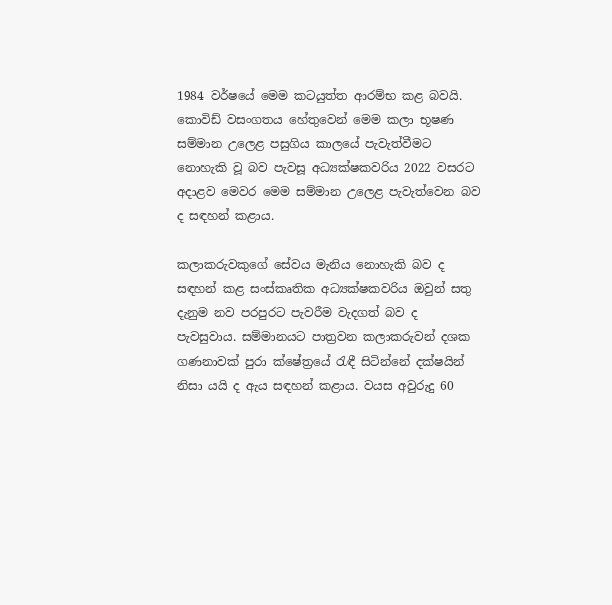1984 වර්ෂයේ මෙම කටයුත්ත ආරම්භ කළ බවයි. කොවිඩ් වසංගතය හේතුවෙන් මෙම කලා භූෂණ සම්මාන උලෙළ පසුගිය කාලයේ පැවැත්වීමට නොහැකි වූ බව පැවසූ අධ්‍යක්ෂකවරිය 2022 වසරට අදාළව මෙවර මෙම සම්මාන උලෙළ පැවැත්වෙන බව ද සඳහන් කළාය.

කලාකරුවකුගේ සේවය මැනිය නොහැකි බව ද සඳහන් කළ සංස්කෘතික අධ්‍යක්ෂකවරිය ඔවුන් සතු දැනුම නව පරපුරට පැවරීම වැදගත් බව ද පැවසුවාය. සම්මානයට පාත්‍රවන කලාකරුවන් දශක ගණනාවක් පුරා ක්ෂේත්‍රයේ රැඳී සිටින්නේ දක්ෂයින් නිසා යයි ද ඇය සඳහන් කළාය. වයස අවුරුදු 60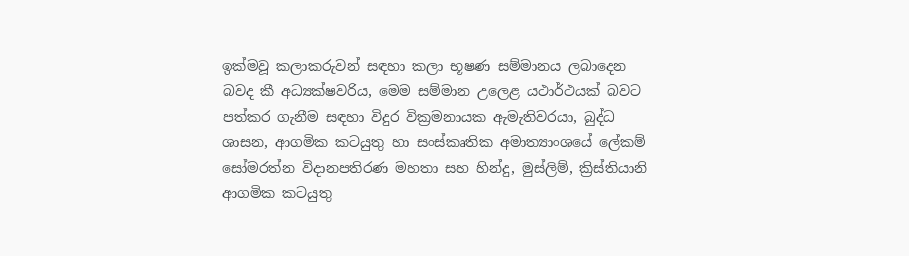ඉක්මවූ කලාකරුවන් සඳහා කලා භූෂණ සම්මානය ලබාදෙන බවද කී අධ්‍යක්ෂවරිය, මෙම සම්මාන උලෙළ යථාර්ථයක් බවට පත්කර ගැනීම සඳහා විදුර වික්‍රමනායක ඇමැතිවරයා, බුද්ධ ශාසන, ආගමික කටයුතු හා සංස්කෘතික අමාත්‍යාංශයේ ලේකම් සෝමරත්න විදානපතිරණ මහතා සහ හින්දු, මුස්ලිම්, ක්‍රිස්තියානි ආගමික කටයුතු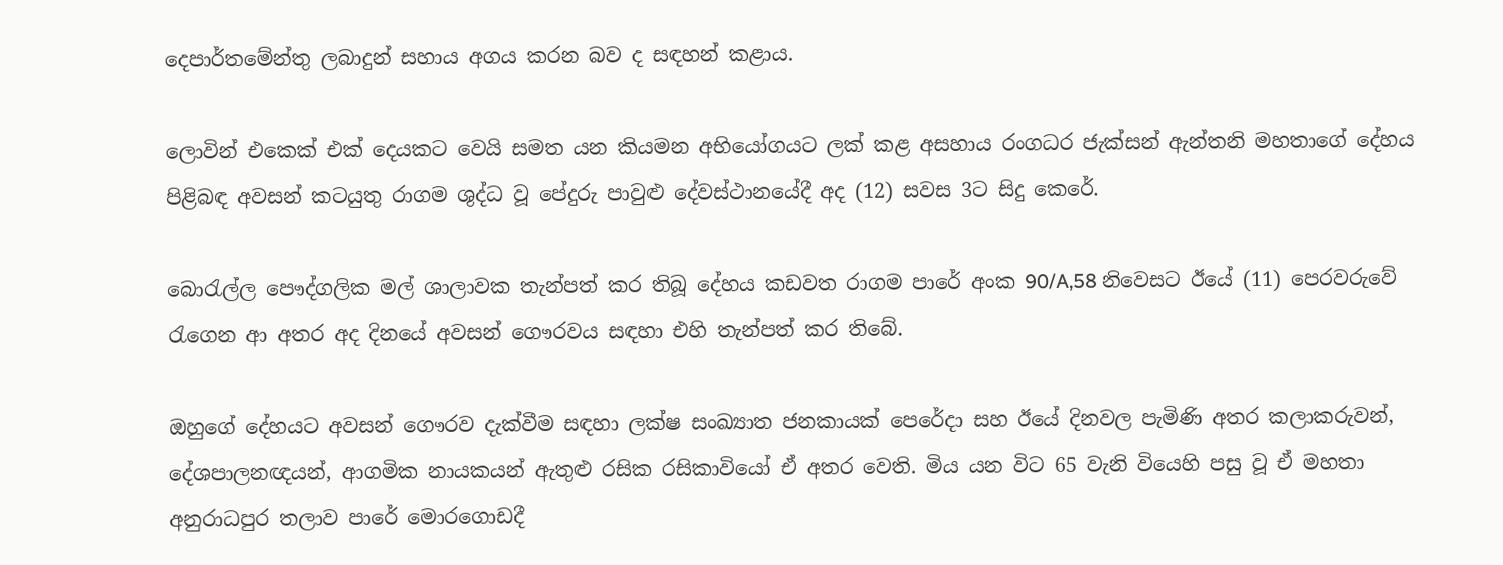දෙපාර්තමේන්තු ලබාදුන් සහාය අගය කරන බව ද සඳහන් කළාය.

ලොවින් එකෙක් එක් දෙයකට වෙයි සමත යන කියමන අභියෝගයට ලක් කළ අසහාය රංගධර ජැක්සන් ඇන්තනි මහතාගේ දේහය පිළිබඳ අවසන් කටයුතු රාගම ශුද්ධ වූ පේදුරු පාවුළු දේවස්ථානයේදී අද (12) සවස 3ට සිදු කෙරේ.

බොරැල්ල පෞද්ගලික මල් ශාලාවක තැන්පත් කර තිබූ දේහය කඩවත රාගම පාරේ අංක 90/A,58 නිවෙසට ඊයේ (11) පෙරවරුවේ රැගෙන ආ අතර අද දිනයේ අවසන් ගෞරවය සඳහා එහි තැන්පත් කර තිබේ.

ඔහුගේ දේහයට අවසන් ගෞරව දැක්වීම සඳහා ලක්ෂ සංඛ්‍යාත ජනකායක් පෙරේදා සහ ඊයේ දිනවල පැමිණි අතර කලාකරුවන්, දේශපාලනඥයන්, ආගමික නායකයන් ඇතුළු රසික රසිකාවියෝ ඒ අතර වෙති. මිය යන විට 65 වැනි වියෙහි පසු වූ ඒ මහතා අනුරාධපුර තලාව පාරේ මොරගොඩදී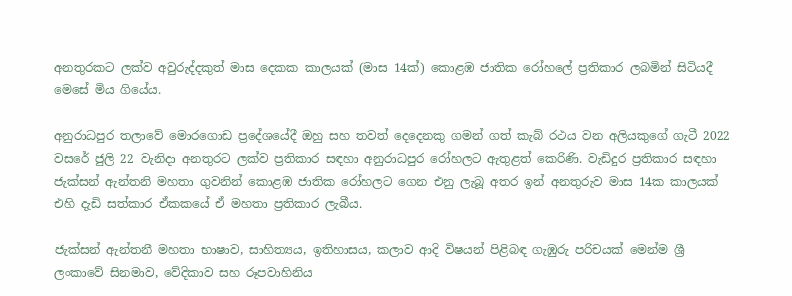අනතුරකට ලක්ව අවුරුද්දකුත් මාස දෙකක කාලයක් (මාස 14ක්) කොළඹ ජාතික රෝහලේ ප්‍රතිකාර ලබමින් සිටියදී මෙසේ මිය ගියේය.

අනුරාධපුර තලාවේ මොරගොඩ ප්‍රදේශයේදී ඔහු සහ තවත් දෙදෙනකු ගමන් ගත් කැබ් රථය වන අලියකුගේ ගැටී 2022 වසරේ ජුලි 22 වැනිදා අනතුරට ලක්ව ප්‍රතිකාර සඳහා අනුරාධපුර රෝහලට ඇතුළත් කෙරිණි. වැඩිදුර ප්‍රතිකාර සඳහා ජැක්සන් ඇන්තනි මහතා ගුවනින් කොළඹ ජාතික රෝහලට ගෙන එනු ලැබූ අතර ඉන් අනතුරුව මාස 14ක කාලයක් එහි දැඩි සත්කාර ඒකකයේ ඒ මහතා ප්‍රතිකාර ලැබීය.

ජැක්සන් ඇන්තනී මහතා භාෂාව, සාහිත්‍යය, ඉතිහාසය, කලාව ආදි විෂයන් පිළිබඳ ගැඹුරු පරිචයක් මෙන්ම ශ්‍රී ලංකාවේ සිනමාව, වේදිකාව සහ රූපවාහිනිය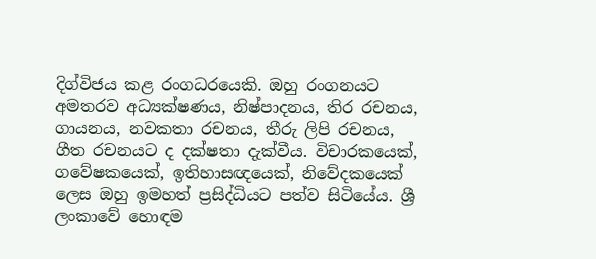දිග්විජය කළ රංගධරයෙකි. ඔහු රංගනයට අමතරව අධ්‍යක්ෂණය, නිෂ්පාදනය, තිර රචනය, ගායනය, නවකතා රචනය, තීරු ලිපි රචනය, ගීත රචනයට ද දක්ෂතා දැක්වීය. විචාරකයෙක්, ගවේෂකයෙක්, ඉතිහාසඥයෙක්, නිවේදකයෙක් ලෙස ඔහු ඉමහත් ප්‍රසිද්ධියට පත්ව සිටියේය. ශ්‍රී ලංකාවේ හොඳම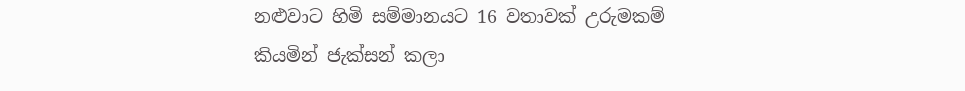නළුවාට හිමි සම්මානයට 16 වතාවක් උරුමකම් කියමින් ජැක්සන් කලා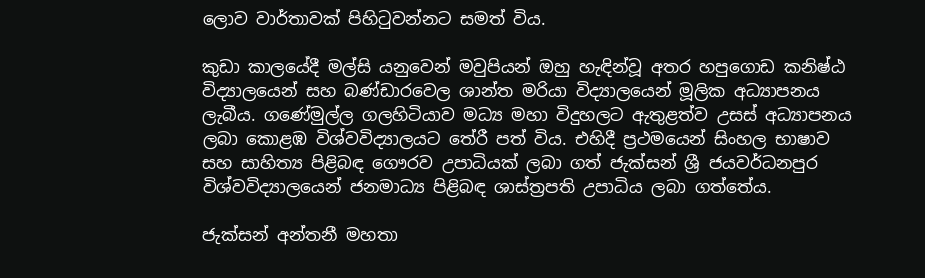ලොව වාර්තාවක් පිහිටුවන්නට සමත් විය.

කුඩා කාලයේදී මල්සි යනුවෙන් මවුපියන් ඔහු හැඳින්වූ අතර හපුගොඩ කනිෂ්ඨ විද්‍යාලයෙන් සහ බණ්ඩාරවෙල ශාන්ත මරියා විද්‍යාලයෙන් මූලික අධ්‍යාපනය ලැබීය. ගණේමුල්ල ගලහිටියාව මධ්‍ය මහා විදුහලට ඇතුළත්ව උසස් අධ්‍යාපනය ලබා කොළඹ විශ්වවිද්‍යාලයට තේරී පත් විය. එහිදී ප්‍රථමයෙන් සිංහල භාෂාව සහ සාහිත්‍ය පිළිබඳ ගෞරව උපාධියක් ලබා ගත් ජැක්සන් ශ්‍රී ජයවර්ධනපුර විශ්වවිද්‍යාලයෙන් ජනමාධ්‍ය පිළිබඳ ශාස්ත්‍රපති උපාධිය ලබා ගත්තේය.

ජැක්සන් අන්තනී මහතා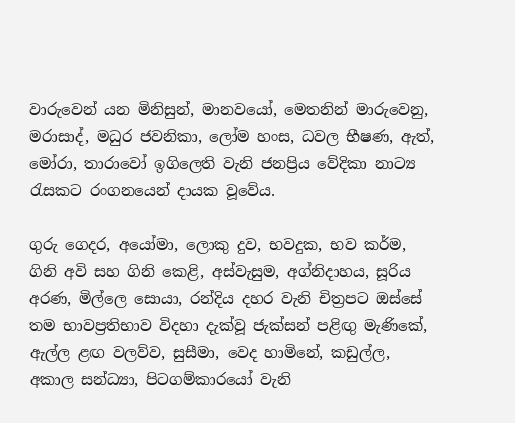වාරුවෙන් යන මිනිසුන්, මානවයෝ, මෙතනින් මාරුවෙනු, මරාසාද්, මධුර ජවනිකා, ලෝම හංස, ධවල භීෂණ, ඇත්, මෝරා, තාරාවෝ ඉගිලෙති වැනි ජනප්‍රිය වේදිකා නාට්‍ය රැසකට රංගනයෙන් දායක වූවේය.

ගුරු ගෙදර, අයෝමා, ලොකු දුව, භවදුක, භව කර්ම, ගිනි අවි සහ ගිනි කෙළි, අස්වැසුම, අග්නිදාහය, සූරිය අරණ, මිල්ලෙ සොයා, රන්දිය දහර වැනි චිත්‍රපට ඔස්සේ තම භාවප්‍රතිභාව විදහා දැක්වූ ජැක්සන් පළිඟු මැණිකේ, ඇල්ල ළඟ වලව්ව, සුසීමා, වෙද හාමිනේ, කඩුල්ල, අකාල සන්ධ්‍යා, පිටගම්කාරයෝ වැනි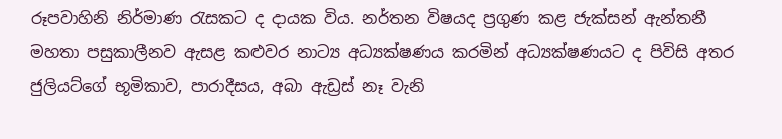රූපවාහිනි නිර්මාණ රැසකට ද දායක විය. නර්තන විෂයද ප්‍රගුණ කළ ජැක්සන් ඇන්තනී මහතා පසුකාලීනව ඇසළ කළුවර නාට්‍ය අධ්‍යක්ෂණය කරමින් අධ්‍යක්ෂණයට ද පිවිසි අතර ජුලියට්ගේ භූමිකාව, පාරාදීසය, අබා ඇඩ්‍රස් නෑ වැනි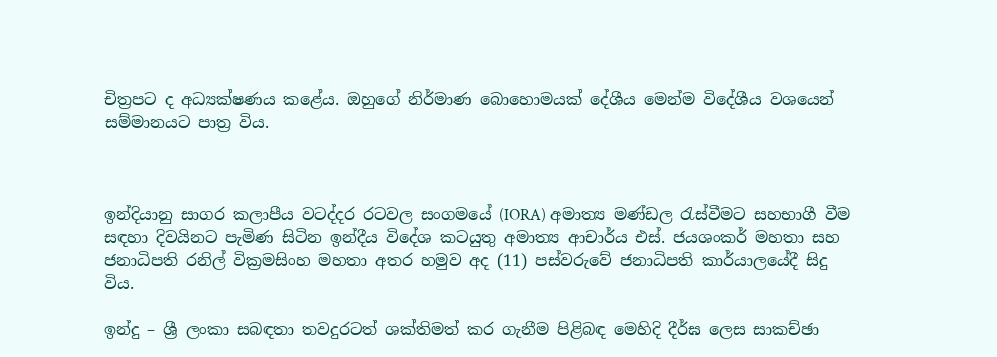චිත්‍රපට ද අධ්‍යක්ෂණය කළේය. ඔහුගේ නිර්මාණ බොහොමයක් දේශීය මෙන්ම විදේශීය වශයෙන් සම්මානයට පාත්‍ර විය.



ඉන්දියානු සාගර කලාපීය වටද්දර රටවල සංගමයේ (IORA) අමාත්‍ය මණ්ඩල රැස්වීමට සහභාගී වීම සඳහා දිවයිනට පැමිණ සිටින ඉන්දීය විදේශ කටයුතු අමාත්‍ය ආචාර්ය එස්. ජයශංකර් මහතා සහ ජනාධිපති රනිල් වික්‍රමසිංහ මහතා අතර හමුව අද (11) පස්වරුවේ ජනාධිපති කාර්යාලයේදී සිදු විය.

ඉන්දු – ශ්‍රී ලංකා සබඳතා තවදුරටත් ශක්තිමත් කර ගැනීම පිළිබඳ මෙහිදි දීර්ඝ ලෙස සාකච්ඡා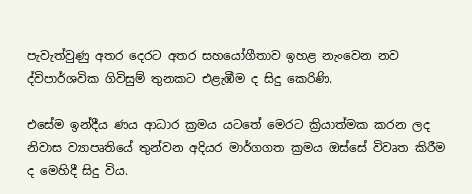පැවැත්වුණු අතර දෙරට අතර සහයෝගීතාව ඉහළ නැංවෙන නව ද්විපාර්ශවික ගිවිසුම් තුනකට එළැඹීම ද සිදු කෙරිණි.

එසේම ඉන්දීය ණය ආධාර ක්‍රමය යටතේ මෙරට ක්‍රියාත්මක කරන ලද නිවාස ව්‍යාපෘතියේ තුන්වන අදියර මාර්ගගත ක්‍රමය ඔස්සේ විවෘත කිරීම ද මෙහිදී සිදු විය.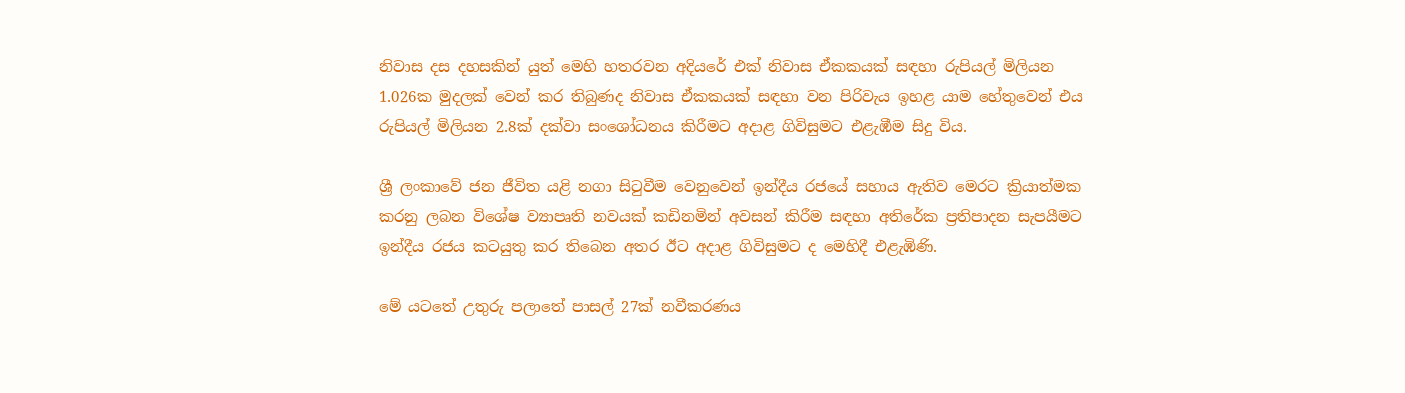නිවාස දස දහසකින් යුත් මෙහි හතරවන අදියරේ එක් නිවාස ඒකකයක් සඳහා රුපියල් මිලියන 1.026ක මුදලක් වෙන් කර තිබුණද නිවාස ඒකකයක් සඳහා වන පිරිවැය ඉහළ යාම හේතුවෙන් එය රුපියල් මිලියන 2.8ක් දක්වා සංශෝධනය කිරීමට අදාළ ගිවිසුමට එළැඹීම සිදු විය.

ශ්‍රී ලංකාවේ ජන ජීවිත යළි නගා සිටුවීම වෙනුවෙන් ඉන්දීය රජයේ සහාය ඇතිව මෙරට ක්‍රියාත්මක කරනු ලබන විශේෂ ව්‍යාපෘති නවයක් කඩිනමින් අවසන් කිරීම සඳහා අතිරේක ප්‍රතිපාදන සැපයීමට ඉන්දීය රජය කටයුතු කර තිබෙන අතර ඊට අදාළ ගිවිසුමට ද මෙහිදී එළැඹිණි.

මේ යටතේ උතුරු පලාතේ පාසල් 27ක් නවීකරණය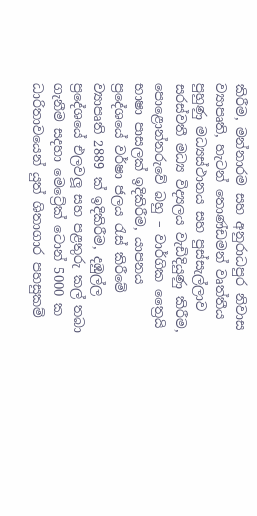කිරීම, මන්නාරම සහ අනුරාධපුර නිවාස ව්‍යාපෘති, හැටන් තොණ්ඩමන් වෘත්තීය පුහුණු මධ්‍යස්ථානය සහ පුස්සැල්ලාව සරස්වතී මධ්‍ය විද්‍යලය වැඩිදියුණු කිරීම, පොළොන්නරුවේ බහු – වාර්ගික ත්‍රෛයි භාෂා පාසලක් ඉදිකිරීම, යාපනය ප්‍රදේශයේ වර්ෂා ජලය රැස් කිරීමේ ව්‍යාපෘති 2889 ක් ඉදිකිරීම, දඹුල්ල ප්‍රදේශයේ එලවලූ සහ පළතුරු කල් තබා ගැනීම සදහා මෙට්‍රේක් ටොන් 5000 ක ධාරිතාවයෙන් යුත් ශිතාගාර පහසුකම්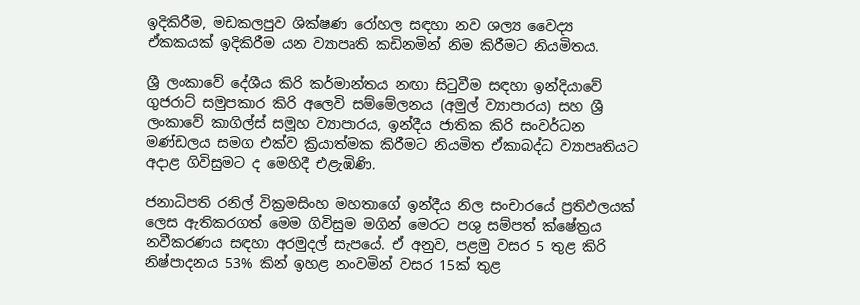ඉදිකිරීම, මඩකලපුව ශික්ෂණ රෝහල සඳහා නව ශල්‍ය වෛද්‍ය ඒකකයක් ඉදිකිරීම යන ව්‍යාපෘති කඩිනමින් නිම කිරීමට නියමිතය.

ශ්‍රී ලංකාවේ දේශීය කිරි කර්මාන්තය නඟා සිටුවීම සඳහා ඉන්දියාවේ ගුජරාට් සමුපකාර කිරි අලෙවි සම්මේලනය (අමුල් ව්‍යාපාරය) සහ ශ්‍රී ලංකාවේ කාගිල්ස් සමූහ ව්‍යාපාරය, ඉන්දීය ජාතික කිරි සංවර්ධන මණ්ඩලය සමග එක්ව ක්‍රියාත්මක කිරීමට නියමිත ඒකාබද්ධ ව්‍යාපෘතියට අදාළ ගිවිසුමට ද මෙහිදී එළැඹිණි.

ජනාධිපති රනිල් වික්‍රමසිංහ මහතාගේ ඉන්දීය නිල සංචාරයේ ප්‍රතිඵලයක් ලෙස ඇතිකරගත් මෙම ගිවිසුම මගින් මෙරට පශු සම්පත් ක්ෂේත්‍රය නවීකරණය සඳහා අරමුදල් සැපයේ. ඒ අනුව, පළමු වසර 5 තුළ කිරි නිෂ්පාදනය 53% කින් ඉහළ නංවමින් වසර 15ක් තුළ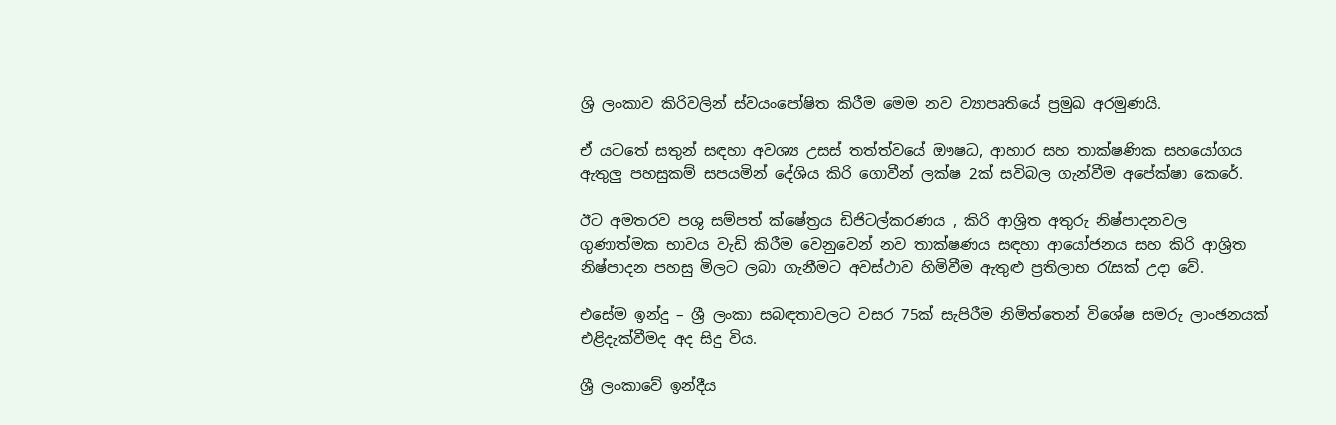ශ්‍රි ලංකාව කිරිවලින් ස්වයංපෝෂිත කිරීම මෙම නව ව්‍යාපෘතියේ ප්‍රමුඛ අරමුණයි.

ඒ යටතේ සතුන් සඳහා අවශ්‍ය උසස් තත්ත්වයේ ඖෂධ, ආහාර සහ තාක්ෂණික සහයෝගය ඇතුලු පහසුකම් සපයමින් දේශිය කිරි ගොවීන් ලක්ෂ 2ක් සවිබල ගැන්වීම අපේක්ෂා කෙරේ.

ඊට අමතරව පශු සම්පත් ක්ෂේත්‍රය ඩිජිටල්කරණය , කිරි ආශ්‍රිත අතුරු නිෂ්පාදනවල ගුණාත්මක භාවය වැඩි කිරීම වෙනුවෙන් නව තාක්ෂණය සඳහා ආයෝජනය සහ කිරි ආශ්‍රිත නිෂ්පාදන පහසු මිලට ලබා ගැනීමට අවස්ථාව හිමිවීම ඇතුළු ප්‍රතිලාභ රැසක් උදා වේ.

එසේම ඉන්දු – ශ්‍රී ලංකා සබඳතාවලට වසර 75ක් සැපිරීම නිමිත්තෙන් විශේෂ සමරු ලාංඡනයක් එළිදැක්වීමද අද සිදු විය.

ශ්‍රී ලංකාවේ ඉන්දීය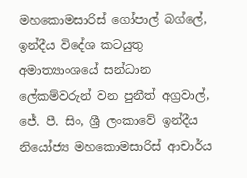මහකොමසාරිස් ගෝපාල් බග්ලේ, ඉන්දීය විදේශ කටයුතු අමාත්‍යාංශයේ සන්ධාන ලේකම්වරුන් වන පුනීත් අග්‍රවාල්, ජේ. පී. සිං, ශ්‍රී ලංකාවේ ඉන්දීය නියෝජ්‍ය මහකොමසාරිස් ආචාර්ය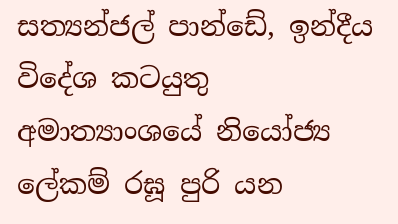සත්‍යන්ජල් පාන්ඩේ, ඉන්දීය විදේශ කටයුතු අමාත්‍යාංශයේ නියෝජ්‍ය ලේකම් රඝූ පුරි යන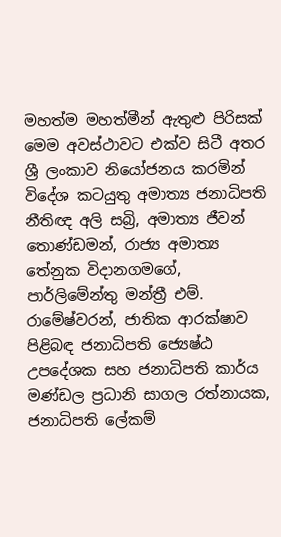මහත්ම මහත්මීන් ඇතුළු පිරිසක් මෙම අවස්ථාවට එක්ව සිටී අතර ශ්‍රී ලංකාව නියෝජනය කරමින් විදේශ කටයුතු අමාත්‍ය ජනාධිපති නීතිඥ අලි සබ්‍රි, අමාත්‍ය ජීවන් තොණ්ඩමන්, රාජ්‍ය අමාත්‍ය තේනුක විදානගමගේ, පාර්ලිමේන්තු මන්ත්‍රී එම්. රාමේෂ්වරන්, ජාතික ආරක්ෂාව පිළිබඳ ජනාධිපති ජ්‍යෙෂ්ඨ උපදේශක සහ ජනාධිපති කාර්ය මණ්ඩල ප්‍රධානි සාගල රත්නායක, ජනාධිපති ලේකම්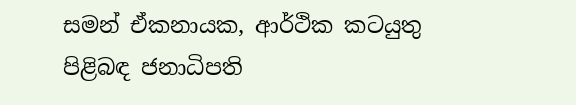සමන් ඒකනායක, ආර්ථික කටයුතු පිළිබඳ ජනාධිපති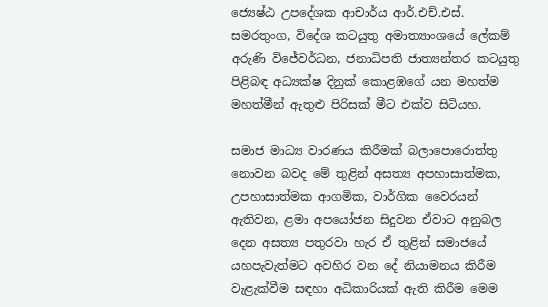ජ්‍යෙෂ්ඨ උපදේශක ආචාර්ය ආර්.එච්.එස්. සමරතුංග, විදේශ කටයුතු අමාත්‍යාංශයේ ලේකම් අරුණි විජේවර්ධන, ජනාධිපති ජාත්‍යන්තර කටයුතු පිළිබඳ අධ්‍යක්ෂ දිනුක් කොළඹගේ යන මහත්ම මහත්මීන් ඇතුළු පිරිසක් මීට එක්ව සිටියහ.

සමාජ මාධ්‍ය වාරණය කිරීමක් බලාපොරොත්තු නොවන බවද මේ තුළින් අසත්‍ය අපහාසාත්මක, උපහාසාත්මක ආගමික, වාර්ගික වෛරයන් ඇතිවන, ළමා අපයෝජන සිදුවන ඒවාට අනුබල දෙන අසත්‍ය පතුරවා හැර ඒ තුළින් සමාජයේ යහපැවැත්මට අවහිර වන දේ නියාමනය කිරීම වැළැක්වීම සඳහා අධිකාරියක් ඇති කිරීම මෙම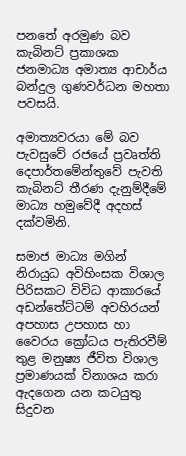පනතේ අරමුණ බව කැබිනට් ප්‍රකාශක ජනමාධ්‍ය අමාත්‍ය ආචාර්ය බන්දුල ගුණවර්ධන මහතා පවසයි.

අමාත්‍යවරයා මේ බව පැවසුවේ රජයේ ප්‍රවෘත්ති දෙපාර්තමේන්තුවේ පැවති කැබිනට් තීරණ දැනුම්දීමේ මාධ්‍ය හමුවේදී අදහස් දක්වමිනි.

සමාජ මාධ්‍ය මගින් නිරායුධ අවිහිංසක විශාල පිරිසකට විවිධ ආකාරයේ අඩන්තේට්ටම් අවහිරයන් අපහාස උපහාස හා වෛරය ක්‍රෝධය පැතිරවීම් තුළ මනුෂ්‍ය ජීවිත විශාල ප්‍රමාණයක් විනාශය කරා ඇදගෙන යන කටයුතු සිදුවන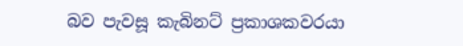බව පැවසූ කැබිනට් ප්‍රකාශකවරයා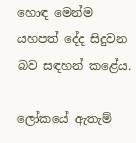හොඳ මෙන්ම යහපත් දේද සිදුවන බව සඳහන් කළේය.

ලෝකයේ ඇතැම්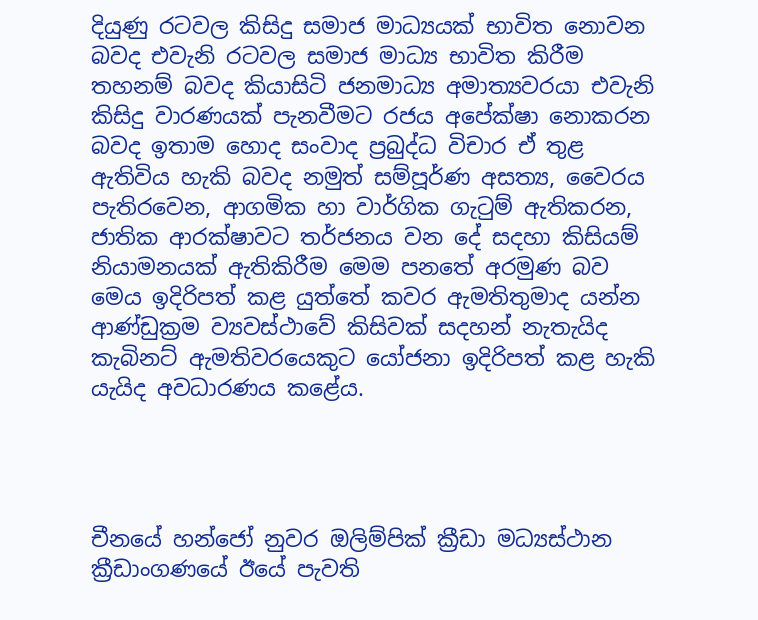දියුණු රටවල කිසිදු සමාජ මාධ්‍යයක් භාවිත නොවන බවද එවැනි රටවල සමාජ මාධ්‍ය භාවිත කිරීම තහනම් බවද කියාසිටි ජනමාධ්‍ය අමාත්‍යවරයා එවැනි කිසිදු වාරණයක් පැනවීමට රජය අපේක්ෂා නොකරන බවද ඉතාම හොද සංවාද ප්‍රබුද්ධ විචාර ඒ තුළ ඇතිවිය හැකි බවද නමුත් සම්පූර්ණ අසත්‍ය, වෛරය පැතිරවෙන, ආගමික හා වාර්ගික ගැටුම් ඇතිකරන, ජාතික ආරක්ෂාවට තර්ජනය වන දේ සදහා කිසියම් නියාමනයක් ඇතිකිරීම මෙම පනතේ අරමුණ බව මෙය ඉදිරිපත් කළ යුත්තේ කවර ඇමතිතුමාද යන්න ආණ්ඩුක්‍රම ව්‍යවස්ථාවේ කිසිවක් සදහන් නැතැයිද කැබිනට් ඇමතිවරයෙකුට යෝජනා ඉදිරිපත් කළ හැකි යැයිද අවධාරණය කළේය.




චීනයේ හන්ජෝ නුවර ඔලිම්පික් ක්‍රීඩා මධ්‍යස්ථාන ක්‍රීඩාංගණයේ ඊයේ පැවති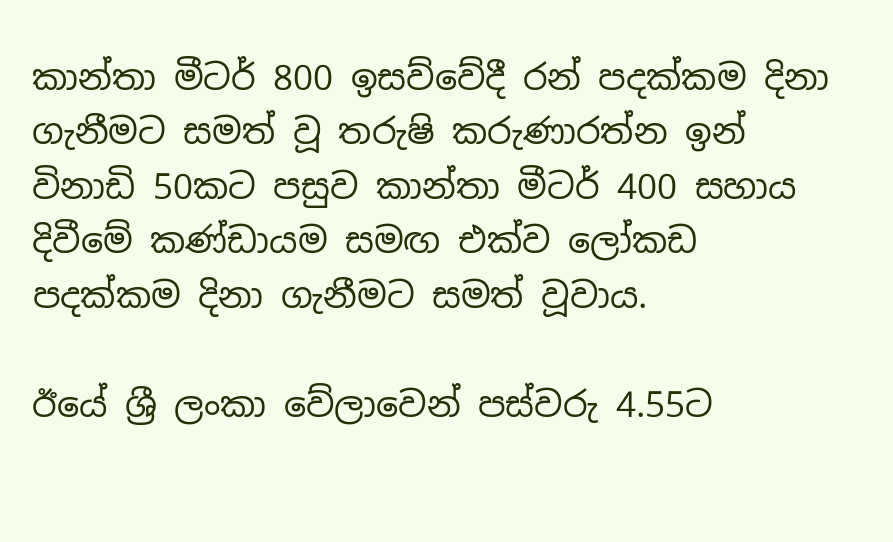කාන්තා මීටර් 800 ඉසව්වේදී රන් පදක්කම දිනා ගැනීමට සමත් වූ තරුෂි කරුණාරත්න ඉන් විනාඩි 50කට පසුව කාන්තා මීටර් 400 සහාය දිවීමේ කණ්ඩායම සමඟ එක්ව ලෝකඩ පදක්කම දිනා ගැනීමට සමත් වූවාය.

ඊයේ ශ්‍රී ලංකා වේලාවෙන් පස්වරු 4.55ට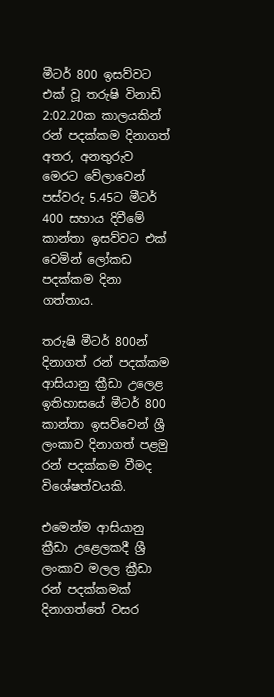මීටර් 800 ඉසව්වට එක් වූ තරුෂි විනාඩි 2:02.20ක කාලයකින් රන් පදක්කම දිනාගත් අතර, අනතුරුව මෙරට වේලාවෙන් පස්වරු 5.45ට මීටර් 400 සහාය දිවීමේ කාන්තා ඉසව්වට එක් වෙමින් ලෝකඩ පදක්කම දිනා ගත්තාය.

තරුෂි මීටර් 800න් දිනාගත් රන් පදක්කම ආසියානු ක්‍රීඩා උලෙළ ඉතිහාසයේ මීටර් 800 කාන්තා ඉසව්වෙන් ශ්‍රී ලංකාව දිනාගත් පළමු රන් පදක්කම වීමද විශේෂත්වයකි.

එමෙන්ම ආසියානු ක්‍රීඩා උළෙලකදී ශ්‍රී ලංකාව මලල ක්‍රීඩා රන් පදක්කමක් දිනාගත්තේ වසර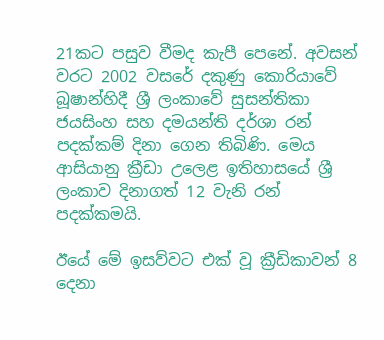21කට පසුව වීමද කැපී පෙනේ. අවසන් වරට 2002 වසරේ දකුණු කොරියාවේ බූෂාන්හිදී ශ්‍රී ලංකාවේ සුසන්තිකා ජයසිංහ සහ දමයන්ති දර්ශා රන් පදක්කම් දිනා ගෙන තිබිණි. මෙය ආසියානු ක්‍රීඩා උලෙළ ඉතිහාසයේ ශ්‍රී ලංකාව දිනාගත් 12 වැනි රන් පදක්කමයි.

ඊයේ මේ ඉසව්වට එක් වූ ක්‍රීඩිකාවන් 8 දෙනා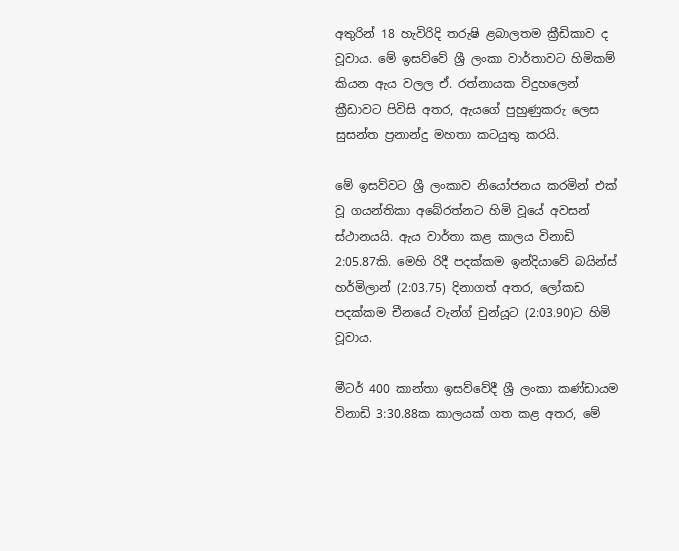අතුරින් 18 හැවිරිදි තරුෂි ළබාලතම ක්‍රීඩිකාව ද වූවාය. මේ ඉසව්වේ ශ්‍රී ලංකා වාර්තාවට හිමිකම් කියන ඇය වලල ඒ. රත්නායක විදුහලෙන් ක්‍රීඩාවට පිවිසි අතර, ඇයගේ පුහුණුකරු ලෙස සුසන්ත ප්‍රනාන්දු මහතා කටයුතු කරයි.

මේ ඉසව්වට ශ්‍රී ලංකාව නියෝජනය කරමින් එක් වූ ගයන්තිකා අබේරත්නට හිමි වූයේ අවසන් ස්ථානයයි. ඇය වාර්තා කළ කාලය විනාඩි 2:05.87කි. මෙහි රිදී පදක්කම ඉන්දියාවේ බයින්ස් හර්මිලාන් (2:03.75) දිනාගත් අතර, ලෝකඩ පදක්කම චීනයේ වැන්ග් චුන්යූට (2:03.90)ට හිමි වූවාය.

මීටර් 400 කාන්තා ඉසව්වේදී ශ්‍රී ලංකා කණ්ඩායම විනාඩි 3:30.88ක කාලයක් ගත කළ අතර, මේ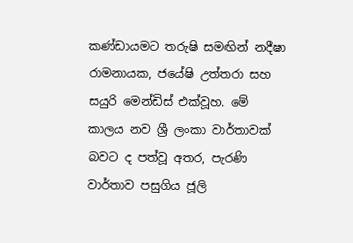කණ්ඩායමට තරුෂි සමඟින් නදීෂා රාමනායක, ජයේෂි උත්තරා සහ සයුරි මෙන්ඩිස් එක්වූහ. මේ කාලය නව ශ්‍රී ලංකා වාර්තාවක් බවට ද පත්වූ අතර, පැරණි වාර්තාව පසුගිය ජූලි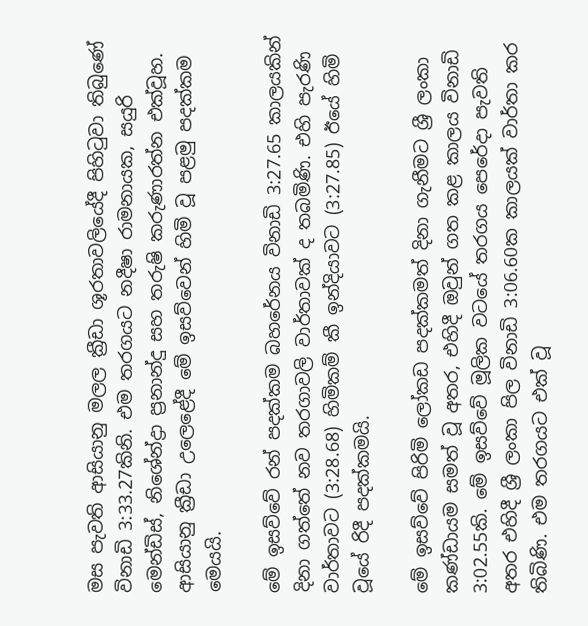මස පැවති ආසියානු මලල ක්‍රීඩා ශූරතාවලියේදී පිහිටුවා තිබුණේ විනාඩි 3:33.27කිනි. එම තරගයට නදීෂා රාමනායක, සයුරි මෙන්ඩිස්, නිශේන්ද්‍රා ප්‍රනාන්දු සහ තරුෂි කරුණාරත්න එක්වූහ. ආසියානු ක්‍රීඩා උලෙළේදී මේ ඉසව්වෙන් හිමි වූ පළමු පදක්කම මෙයයි.

මේ ඉසව්වේ රන් පදක්කම බහරේනය විනාඩි 3:27.65 කාලයකින් දිනා ගත්තේ නව තරගාවලි වාර්තාවක් ද තබමිණි. එහි පැරණි වාර්තාවට (3:28.68) හිමිකම් කී ඉන්දියාවට (3:27.85) ඊයේ හිමි වූයේ රිදී පදක්කමයි.

මේ ඉසව්වේ පිරිමි ලෝකඩ පදක්කමත් දිනා ගැනීමට ශ්‍රී ලංකා කණ්ඩායම සමත් වූ අතර, එහිදී ඔවුන් ගත කළ කාලය විනාඩි 3:02.55කි. මේ ඉසව්වේ මූලික වටයේ තරගය පෙරේදා පැවති අතර එහිදී ශ්‍රී ලංකා පිල විනාඩි 3:06.60ක කාලයක් වාර්තා කර තිබිණි. එම තරගයට එක් වූ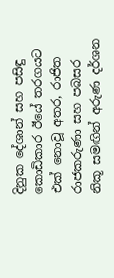දිනුක දේශාන් සහ පසිඳු කොඩිකාර ඊයේ තරගයට එක් නොවූ අතර, රාජිත රාජකරුණා සහ පබසර නිකූ සමඟින් අරුණ දර්ශන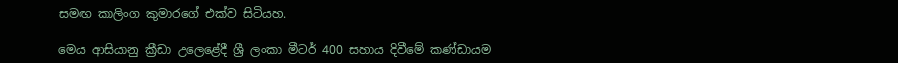සමඟ කාලිංග කුමාරගේ එක්ව සිටියහ.

මෙය ආසියානු ක්‍රීඩා උලෙළේදී ශ්‍රී ලංකා මීටර් 400 සහාය දිවීමේ කණ්ඩායම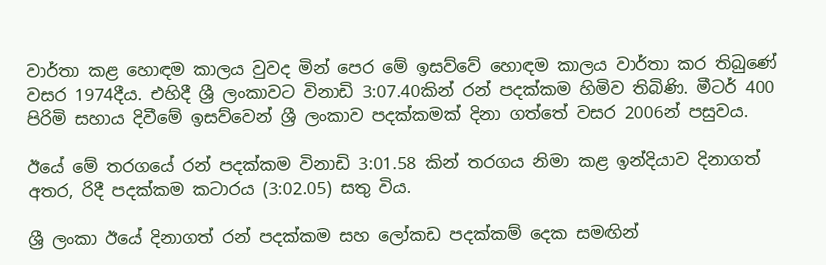වාර්තා කළ හොඳම කාලය වුවද මින් පෙර මේ ඉසව්වේ හොඳම කාලය වාර්තා කර තිබුණේ වසර 1974දීය. එහිදී ශ්‍රී ලංකාවට විනාඩි 3:07.40කින් රන් පදක්කම හිමිව තිබිණි. මීටර් 400 පිරිමි සහාය දිවීමේ ඉසව්වෙන් ශ්‍රී ලංකාව පදක්කමක් දිනා ගත්තේ වසර 2006න් පසුවය.

ඊයේ මේ තරගයේ රන් පදක්කම විනාඩි 3:01.58 කින් තරගය නිමා කළ ඉන්දියාව දිනාගත් අතර, රිදී පදක්කම කටාරය (3:02.05) සතු විය.

ශ්‍රී ලංකා ඊයේ දිනාගත් රන් පදක්කම සහ ලෝකඩ පදක්කම් දෙක සමඟින්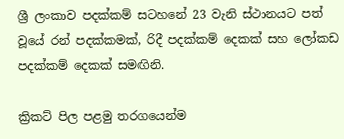ශ්‍රී ලංකාව පදක්කම් සටහනේ 23 වැනි ස්ථානයට පත් වූයේ රන් පදක්කමක්, රිදී පදක්කම් දෙකක් සහ ලෝකඩ පදක්කම් දෙකක් සමඟිනි.

ක්‍රිකට් පිල පළමු තරගයෙන්ම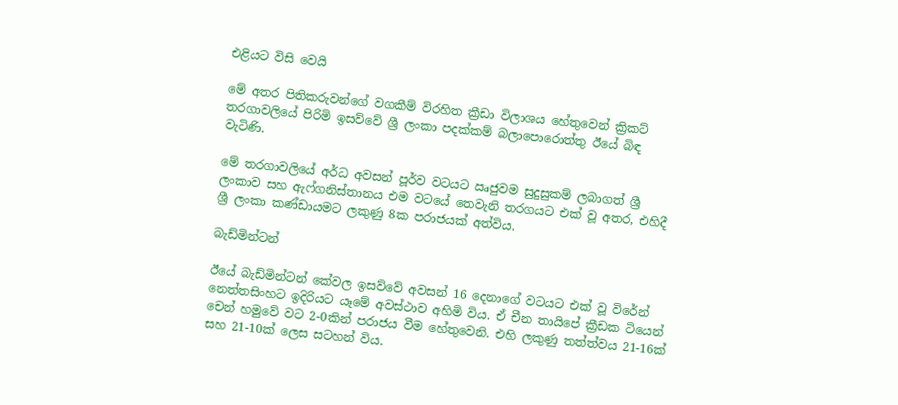එළියට විසි වෙයි

මේ අතර පිතිකරුවන්ගේ වගකීම් විරහිත ක්‍රීඩා විලාශය හේතුවෙන් ක්‍රිකට් තරගාවලියේ පිරිමි ඉසව්වේ ශ්‍රී ලංකා පදක්කම් බලාපොරොත්තු ඊයේ බිඳ වැටිණි.

මේ තරගාවලියේ අර්ධ අවසන් පූර්ව වටයට ඍජුවම සුදුසුකම් ලබාගත් ශ්‍රී ලංකාව සහ ඇෆ්ගනිස්තානය එම වටයේ තෙවැනි තරගයට එක් වූ අතර, එහිදී ශ්‍රී ලංකා කණ්ඩායමට ලකුණු 8ක පරාජයක් අත්විය.

බැඩ්මින්ටන්

ඊයේ බැඩ්මින්ටන් කේවල ඉසව්වේ අවසන් 16 දෙනාගේ වටයට එක් වූ විරේන් නෙත්තසිංහට ඉදිරියට යෑමේ අවස්ථාව අහිමි විය. ඒ චීන තායිපේ ක්‍රීඩක ටියෙන් චෙන් හමුවේ වට 2-0කින් පරාජය වීම හේතුවෙනි. එහි ලකුණු තත්ත්වය 21-16ක් සහ 21-10ක් ලෙස සටහන් විය.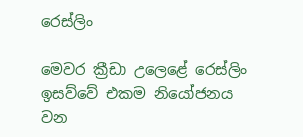රෙස්ලිං

මෙවර ක්‍රීඩා උලෙළේ රෙස්ලිං ඉසව්වේ එකම නියෝජනය වන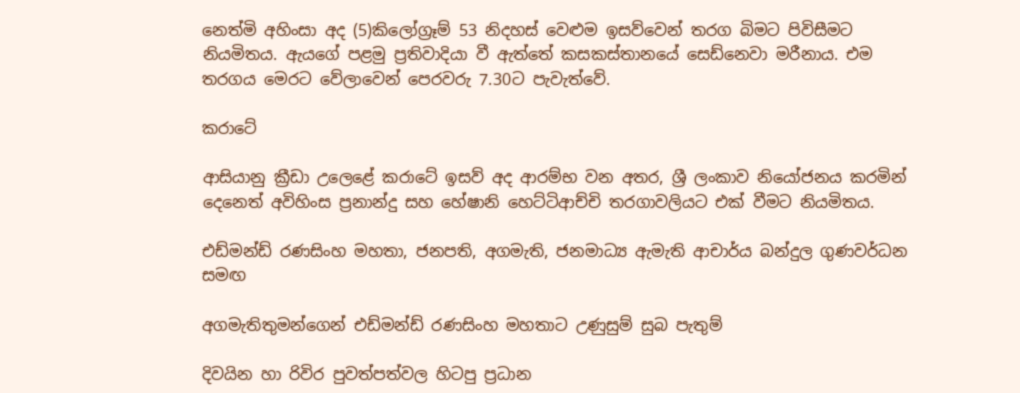නෙත්මි අහිංසා අද (5)කිලෝග්‍රෑම් 53 නිදහස් වෙළුම ඉසව්වෙන් තරග බිමට පිවිසීමට නියමිතය. ඇයගේ පළමු ප්‍රතිවාදියා වී ඇත්තේ කසකස්තානයේ සෙඩ්නෙවා මරීනාය. එම තරගය මෙරට වේලාවෙන් පෙරවරු 7.30ට පැවැත්වේ.

කරාටේ

ආසියානු ක්‍රීඩා උලෙළේ කරාටේ ඉසව් අද ආරම්භ වන අතර, ශ්‍රී ලංකාව නියෝජනය කරමින් දෙනෙත් අවිහිංස ප්‍රනාන්දු සහ හේෂානි හෙට්ටිආච්චි තරගාවලියට එක් වීමට නියමිතය.

එඩ්මන්ඩ් රණසිංහ මහතා, ජනපති, අගමැති, ජනමාධ්‍ය ඇමැති ආචාර්ය බන්දුල ගුණවර්ධන සමඟ

අගමැතිතුමන්ගෙන් එඩ්මන්ඩ් රණසිංහ මහතාට උණුසුම් සුබ පැතුම්

දිවයින හා රිවිර පුවත්පත්වල හිටපු ප්‍රධාන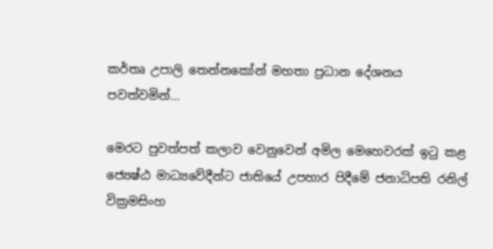කර්තෘ උපාලි තෙන්නකෝන් මහතා ප්‍රධාන දේශනය පවත්වමින්…

මෙරට පුවත්පත් කලාව වෙනුවෙන් අමිල මෙහෙවරක් ඉටු කළ ජ්‍යෙෂ්ඨ මාධ්‍යවේදීන්ට ජාතියේ උපහාර පිදීමේ ජනාධිපති රනිල් වික්‍රමසිංහ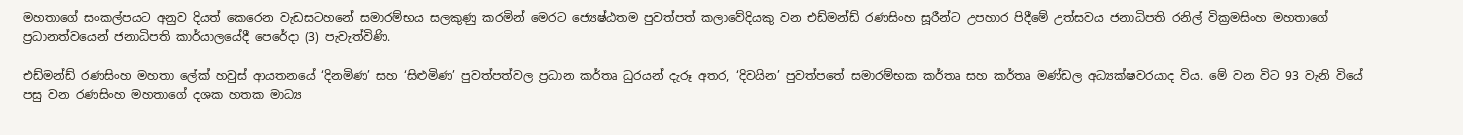මහතාගේ සංකල්පයට අනුව දියත් කෙරෙන වැඩසටහනේ සමාරම්භය සලකුණු කරමින් මෙරට ජ්‍යෙෂ්ඨතම පුවත්පත් කලාවේදියකු වන එඩ්මන්ඩ් රණසිංහ සූරීන්ට උපහාර පිදීමේ උත්සවය ජනාධිපති රනිල් වික්‍රමසිංහ මහතාගේ ප්‍රධානත්වයෙන් ජනාධිපති කාර්යාලයේදී පෙරේදා (3) පැවැත්විණි.

එඩ්මන්ඩ් රණසිංහ මහතා ලේක් හවුස් ආයතනයේ ‘දිනමිණ’ සහ ‘සිළුමිණ’ පුවත්පත්වල ප්‍රධාන කර්තෘ ධුරයන් දැරූ අතර, ‘දිවයින’ පුවත්පතේ සමාරම්භක කර්තෘ සහ කර්තෘ මණ්ඩල අධ්‍යක්ෂවරයාද විය. මේ වන විට 93 වැනි වියේ පසු වන රණසිංහ මහතාගේ දශක හතක මාධ්‍ය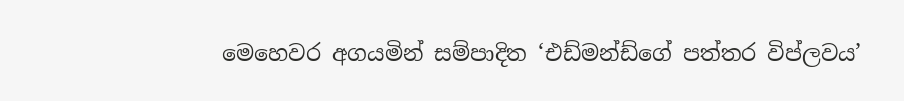මෙහෙවර අගයමින් සම්පාදිත ‘එඩ්මන්ඩ්ගේ පත්තර විප්ලවය’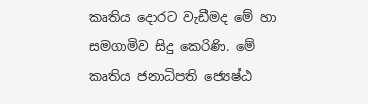කෘතිය දොරට වැඩීමද මේ හා සමගාමිව සිදු කෙරිණි. මේ කෘතිය ජනාධිපති ජ්‍යෙෂ්ඨ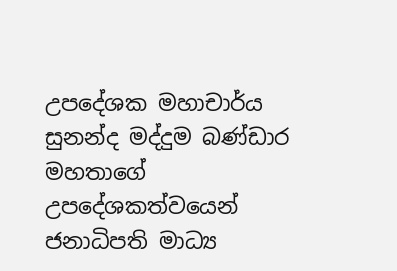උපදේශක මහාචාර්ය සුනන්ද මද්දුම බණ්ඩාර මහතාගේ උපදේශකත්වයෙන් ජනාධිපති මාධ්‍ය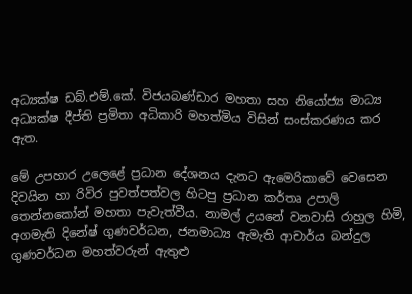අධ්‍යක්ෂ ඩබ්.එම්.කේ. විජයබණ්ඩාර මහතා සහ නියෝජ්‍ය මාධ්‍ය අධ්‍යක්ෂ දීප්ති ප්‍රමිතා අධිකාරි මහත්මිය විසින් සංස්කරණය කර ඇත.

මේ උපහාර උලෙළේ ප්‍රධාන දේශනය දැනට ඇමෙරිකාවේ වෙසෙන දිවයින හා රිවිර පුවත්පත්වල හිටපු ප්‍රධාන කර්තෘ උපාලි තෙන්නකෝන් මහතා පැවැත්වීය. නාමල් උයනේ වනවාසි රාහුල හිමි, අගමැති දිනේෂ් ගුණවර්ධන, ජනමාධ්‍ය ඇමැති ආචාර්ය බන්දුල ගුණවර්ධන මහත්වරුන් ඇතුළු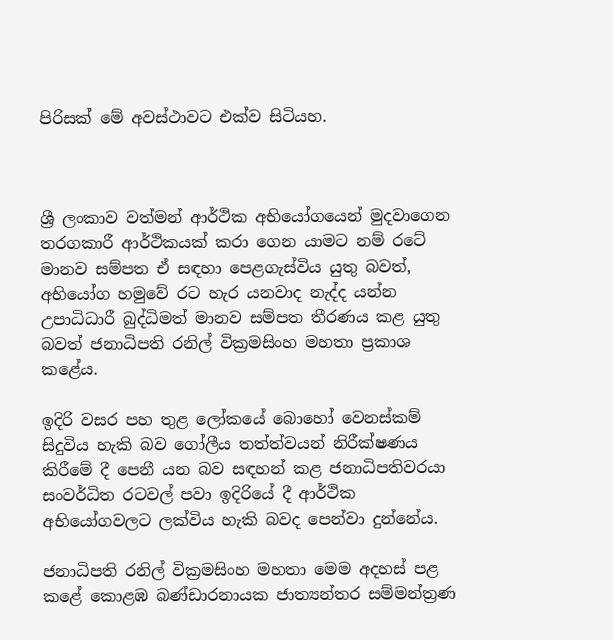පිරිසක් මේ අවස්ථාවට එක්ව සිටියහ.



ශ්‍රී ලංකාව වත්මන් ආර්ථික අභියෝගයෙන් මුදවාගෙන තරගකාරී ආර්ථිකයක් කරා ගෙන යාමට නම් රටේ මානව සම්පත ඒ සඳහා පෙළගැස්විය යුතු බවත්, අභියෝග හමුවේ රට හැර යනවාද නැද්ද යන්න උපාධිධාරී බුද්ධිමත් මානව සම්පත තීරණය කළ යුතු බවත් ජනාධිපති රනිල් වික්‍රමසිංහ මහතා ප්‍රකාශ කළේය.

ඉදිරි වසර පහ තුළ ලෝකයේ බොහෝ වෙනස්කම් සිදුවිය හැකි බව ගෝලීය තත්ත්වයන් නිරීක්ෂණය කිරීමේ දී පෙනී යන බව සඳහන් කළ ජනාධිපතිවරයා සංවර්ධිත රටවල් පවා ඉදිරියේ දී ආර්ථික අභියෝගවලට ලක්විය හැකි බවද පෙන්වා දුන්නේය.

ජනාධිපති රනිල් වික්‍රමසිංහ මහතා මෙම අදහස් පළ කළේ කොළඹ බණ්ඩාරනායක ජාත්‍යන්තර සම්මන්ත්‍රණ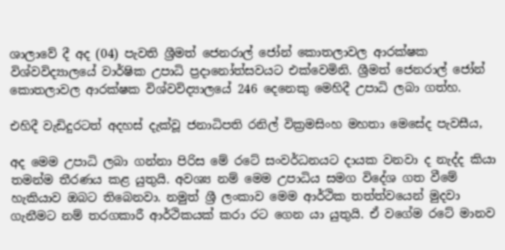ශාලාවේ දී අද (04) පැවති ශ්‍රීමත් ජෙනරාල් ජෝන් කොතලාවල ආරක්ෂක විශ්වවිද්‍යාලයේ වාර්ෂික උපාධි ප්‍රදානෝත්සවයට එක්වෙමිනි. ශ්‍රීමත් ජෙනරාල් ජෝන් කොතලාවල ආරක්ෂක විශ්වවිද්‍යාලයේ 246 දෙනෙකු මෙහිදී උපාධි ලබා ගත්හ.

එහිදී වැඩිදුරටත් අදහස් දැක්වූ ජනාධිපති රනිල් වික්‍රමසිංහ මහතා මෙසේද පැවසීය,

අද මෙම උපාධි ලබා ගන්නා පිරිස මේ රටේ සංවර්ධනයට දායක වනවා ද නැද්ද කියා තමන්ම තීරණය කළ යුතුයි. අවශ්‍ය නම් මෙම උපාධිය සමග විදේශ ගත වීමේ හැකියාව ඔබට තිබෙනවා. නමුත් ශ්‍රී ලංකාව මෙම ආර්ථික තත්ත්වයෙන් මුදවා ගැනීමට නම් තරගකාරී ආර්ථිකයක් කරා රට ගෙන යා යුතුයි. ඒ වගේම රටේ මානව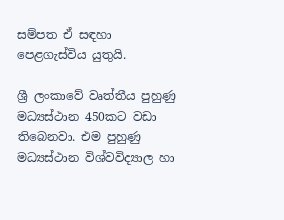සම්පත ඒ සඳහා පෙළගැස්විය යුතුයි.

ශ්‍රී ලංකාවේ වෘත්තීය පුහුණු මධ්‍යස්ථාන 450කට වඩා තිබෙනවා. එම පුහුණු මධ්‍යස්ථාන විශ්වවිද්‍යාල හා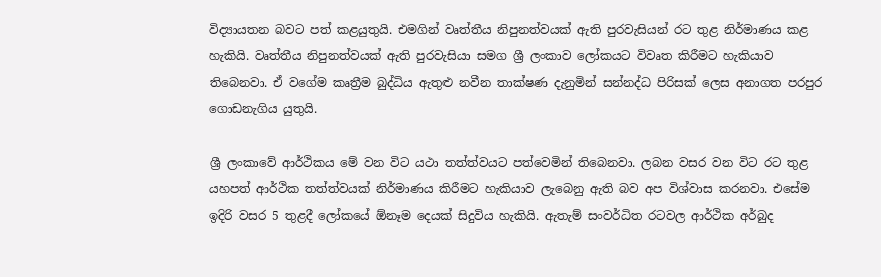විද්‍යායතන බවට පත් කළයුතුයි. එමගින් වෘත්තීය නිපුනත්වයක් ඇති පුරවැසියන් රට තුළ නිර්මාණය කළ හැකියි. වෘත්තීය නිපුනත්වයක් ඇති පුරවැසියා සමග ශ්‍රී ලංකාව ලෝකයට විවෘත කිරීමට හැකියාව තිබෙනවා. ඒ වගේම කෘත්‍රීම බුද්ධිය ඇතුළු නවීන තාක්ෂණ දැනුමින් සන්නද්ධ පිරිසක් ලෙස අනාගත පරපුර ගොඩනැගිය යුතුයි.

ශ්‍රී ලංකාවේ ආර්ථිකය මේ වන විට යථා තත්ත්වයට පත්වෙමින් තිබෙනවා. ලබන වසර වන විට රට තුළ යහපත් ආර්ථික තත්ත්වයක් නිර්මාණය කිරීමට හැකියාව ලැබෙනු ඇති බව අප විශ්වාස කරනවා. එසේම ඉදිරි වසර 5 තුළදී ලෝකයේ ඕනෑම දෙයක් සිදුවිය හැකියි. ඇතැම් සංවර්ධිත රටවල ආර්ථික අර්බුද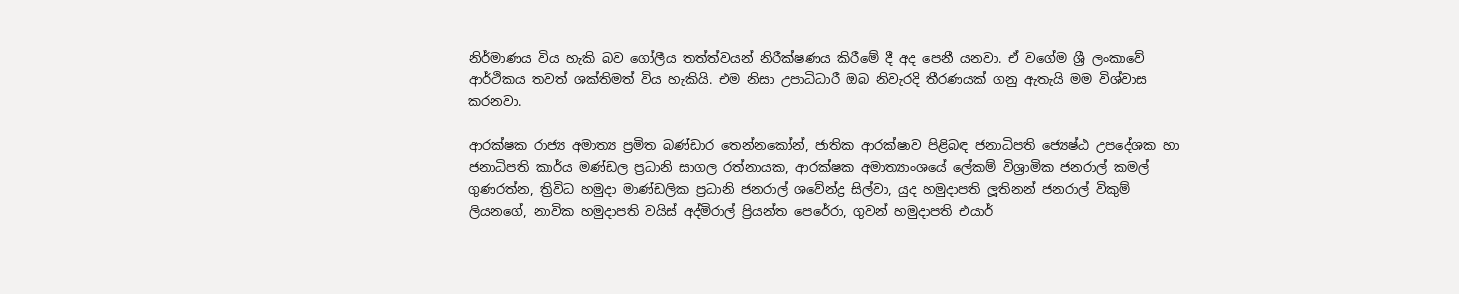නිර්මාණය විය හැකි බව ගෝලීය තත්ත්වයන් නිරීක්ෂණය කිරීමේ දී අද පෙනී යනවා. ඒ වගේම ශ්‍රී ලංකාවේ ආර්ථිකය තවත් ශක්තිමත් විය හැකියි. එම නිසා උපාධිධාරී ඔබ නිවැරදි තීරණයක් ගනු ඇතැයි මම විශ්වාස කරනවා.

ආරක්ෂක රාජ්‍ය අමාත්‍ය ප්‍රමිත බණ්ඩාර තෙන්නකෝන්, ජාතික ආරක්ෂාව පිළිබඳ ජනාධිපති ජ්‍යෙෂ්ඨ උපදේශක හා ජනාධිපති කාර්ය මණ්ඩල ප්‍රධානි සාගල රත්නායක, ආරක්ෂක අමාත්‍යාංශයේ ලේකම් විශ්‍රාමික ජනරාල් කමල් ගුණරත්න, ත්‍රිවිධ හමුදා මාණ්ඩලික ප්‍රධානි ජනරාල් ශවේන්ද්‍ර සිල්වා, යුද හමුදාපති ලූතිනන් ජනරාල් විකුම් ලියනගේ, නාවික හමුදාපති වයිස් අද්මිරාල් ප්‍රියන්ත පෙරේරා, ගුවන් හමුදාපති එයාර්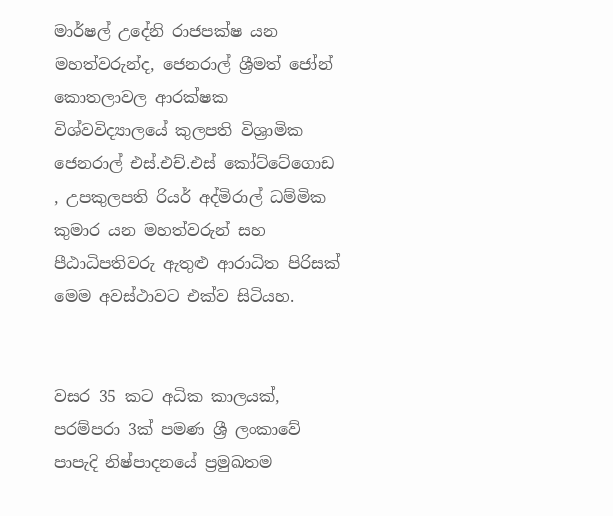මාර්ෂල් උදේනි රාජපක්ෂ යන මහත්වරුන්ද, ජෙනරාල් ශ්‍රීමත් ජෝන් කොතලාවල ආරක්ෂක විශ්වවිද්‍යාලයේ කුලපති විශ්‍රාමික ජෙනරාල් එස්.එච්.එස් කෝට්ටේගොඩ , උපකුලපති රියර් අද්මිරාල් ධම්මික කුමාර යන මහත්වරුන් සහ පීඨාධිපතිවරු ඇතුළු ආරාධිත පිරිසක් මෙම අවස්ථාවට එක්ව සිටියහ.


වසර 35 කට අධික කාලයක්, පරම්පරා 3ක්‌ පමණ ශ්‍රී ලංකාවේ පාපැදි නිෂ්පාදනයේ ප්‍රමුඛතම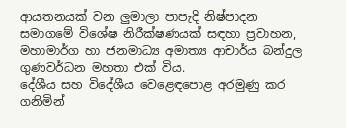ආයතනයක් වන ලුමාලා පාපැදි නිෂ්පාදන සමාගමේ විශේෂ නිරීක්ෂණයක් සඳහා ප්‍රවාහන, මහාමාර්ග හා ජනමාධ්‍ය අමාත්‍ය ආචාර්ය බන්දුල ගුණවර්ධන මහතා එක් විය.
දේශීය සහ විදේශීය වෙළෙඳපොළ අරමුණු කර ගනිමින්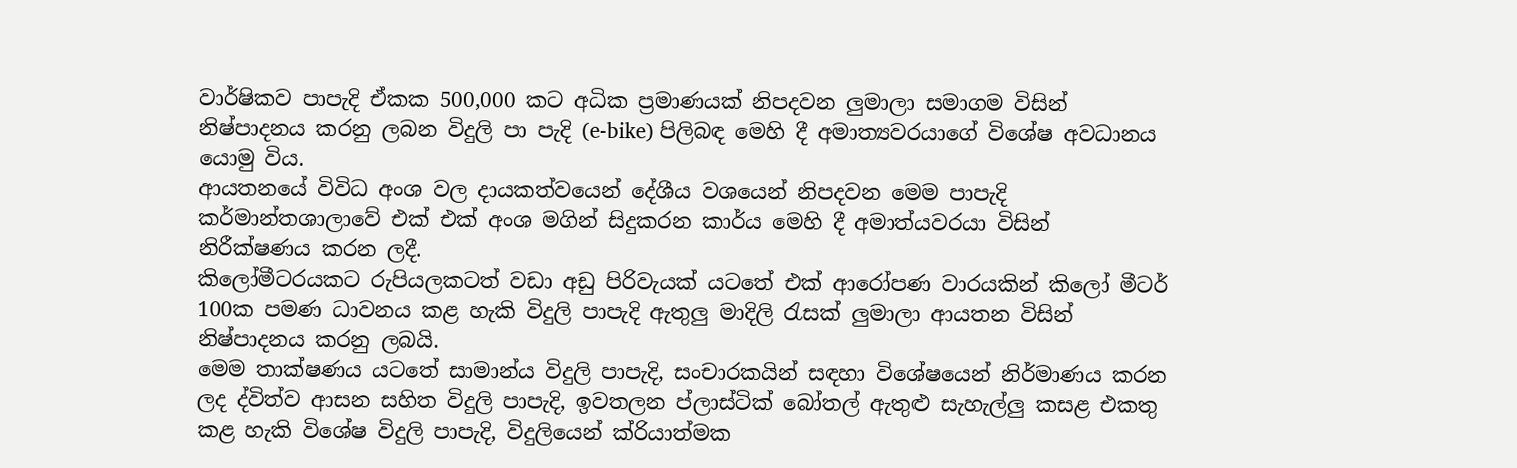වාර්ෂිකව පාපැදි ඒකක 500,000 කට අධික ප්‍රමාණයක් නිපදවන ලුමාලා සමාගම විසින් නිෂ්පාදනය කරනු ලබන විදුලි පා පැදි (e-bike) පිලිබඳ මෙහි දී අමාත්‍යවරයාගේ විශේෂ අවධානය යොමු විය.
ආයතනයේ විවිධ අංශ වල දායකත්වයෙන් දේශීය වශයෙන් නිපදවන මෙම පාපැදි කර්මාන්තශාලාවේ එක් එක් අංශ මගින් සිදුකරන කාර්ය මෙහි දී අමාත්යවරයා විසින් නිරීක්ෂණය කරන ලදී.
කිලෝමීටරයකට රුපියලකටත් වඩා අඩු පිරිවැයක් යටතේ එක් ආරෝපණ වාරයකින් කිලෝ මීටර් 100ක පමණ ධාවනය කළ හැකි විදුලි පාපැදි ඇතුලු මාදිලි රැසක් ලුමාලා ආයතන විසින් නිෂ්පාදනය කරනු ලබයි.
මෙම තාක්ෂණය යටතේ සාමාන්ය විදුලි පාපැදි, සංචාරකයින් සඳහා විශේෂයෙන් නිර්මාණය කරන ලද ද්විත්ව ආසන සහිත විදුලි පාපැදි, ඉවතලන ප්ලාස්ටික් බෝතල් ඇතුළු සැහැල්ලු කසළ එකතු කළ හැකි විශේෂ විදුලි පාපැදි, විදුලියෙන් ක්රියාත්මක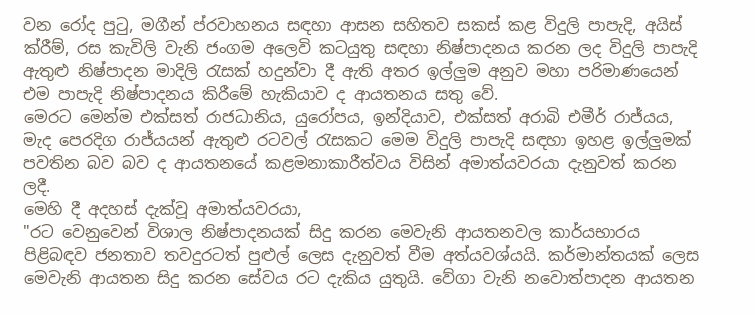වන රෝද පුටු, මගීන් ප්රවාහනය සඳහා ආසන සහිතව සකස් කළ විදුලි පාපැදි, අයිස් ක්රීම්, රස කැවිලි වැනි ජංගම අලෙවි කටයුතු සඳහා නිෂ්පාදනය කරන ලද විදුලි පාපැදි ඇතුළු නිෂ්පාදන මාදිලි රැසක් හදුන්වා දී ඇති අතර ඉල්ලුම අනුව මහා පරිමාණයෙන් එම පාපැදි නිෂ්පාදනය කිරීමේ හැකියාව ද ආයතනය සතු වේ.
මෙරට මෙන්ම එක්සත් රාජධානිය, යුරෝපය, ඉන්දියාව, එක්සත් අරාබි එමීර් රාජ්යය, මැද පෙරදිග රාජ්යයන් ඇතුළු රටවල් රැසකට මෙම විදුලි පාපැදි සඳහා ඉහළ ඉල්ලුමක් පවතින බව බව ද ආයතනයේ කළමනාකාරීත්වය විසින් අමාත්යවරයා දැනුවත් කරන ලදී.
මෙහි දී අදහස් දැක්වූ අමාත්යවරයා,
"රට වෙනුවෙන් විශාල නිෂ්පාදනයක් සිදු කරන මෙවැනි ආයතනවල කාර්යභාරය පිළිබඳව ජනතාව තවදුරටත් පුළුල් ලෙස දැනුවත් වීම අත්යවශ්යයි. කර්මාන්තයක් ලෙස මෙවැනි ආයතන සිදු කරන සේවය රට දැකිය යුතුයි. වේගා වැනි නවොත්පාදන ආයතන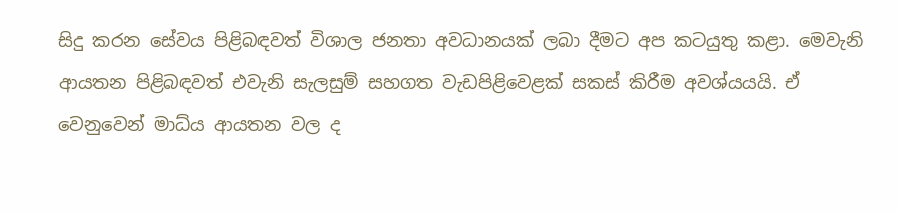සිදු කරන සේවය පිළිබඳවත් විශාල ජනතා අවධානයක් ලබා දීමට අප කටයුතු කළා. මෙවැනි ආයතන පිළිබඳවත් එවැනි සැලසුම් සහගත වැඩපිළිවෙළක් සකස් කිරීම අවශ්යයයි. ඒ වෙනුවෙන් මාධ්ය ආයතන වල ද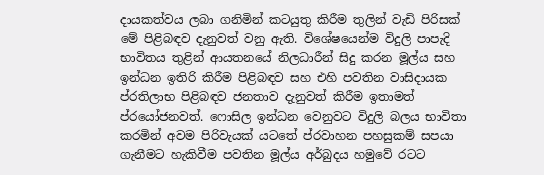දායකත්වය ලබා ගනිමින් කටයුතු කිරීම තුලින් වැඩි පිරිසක් මේ පිළිබඳව දැනුවත් වනු ඇති. විශේෂයෙන්ම විදුලි පාපැදි භාවිතය තුළින් ආයතනයේ නිලධාරීන් සිදු කරන මූල්ය සහ ඉන්ධන ඉතිරි කිරීම පිළිබඳව සහ එහි පවතින වාසිදායක ප්රතිලාභ පිළිබඳව ජනතාව දැනුවත් කිරීම ඉතාමත් ප්රයෝජනවත්. ෆොසිල ඉන්ධන වෙනුවට විදුලි බලය භාවිතා කරමින් අවම පිරිවැයක් යටතේ ප්රවාහන පහසුකම් සපයා ගැනීමට හැකිවීම පවතින මූල්ය අර්බුදය හමුවේ රටට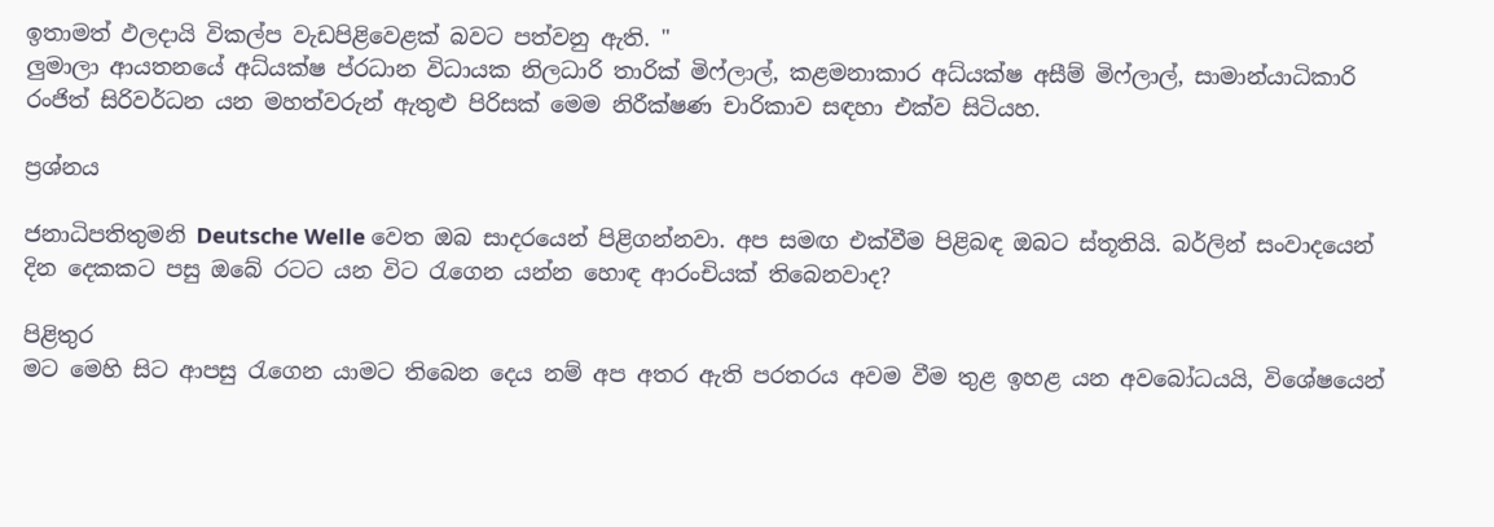ඉතාමත් ඵලදායි විකල්ප වැඩපිළිවෙළක් බවට පත්වනු ඇති. "
ලුමාලා ආයතනයේ අධ්යක්ෂ ප්රධාන විධායක නිලධාරි තාරික් මිෆ්ලාල්, කළමනාකාර අධ්යක්ෂ අසීම් මිෆ්ලාල්, සාමාන්යාධිකාරි රංජිත් සිරිවර්ධන යන මහත්වරුන් ඇතුළු පිරිසක් මෙම නිරීක්ෂණ චාරිකාව සඳහා එක්ව සිටියහ.

ප්‍රශ්නය

ජනාධිපතිතුමනි Deutsche Welle වෙත ඔබ සාදරයෙන් පිළිගන්නවා. අප සමඟ එක්වීම පිළිබඳ ඔබට ස්තූතියි. බර්ලින් සංවාදයෙන් දින දෙකකට පසු ඔබේ රටට යන විට රැගෙන යන්න හොඳ ආරංචියක් තිබෙනවාද?

පිළිතුර
මට මෙහි සිට ආපසු රැගෙන යාමට තිබෙන දෙය නම් අප අතර ඇති පරතරය අවම වීම තුළ ඉහළ යන අවබෝධයයි, විශේෂයෙන්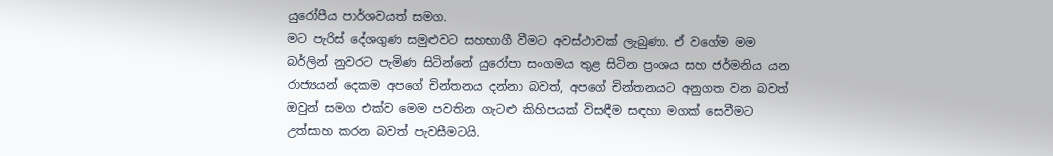යුරෝපීය පාර්ශවයත් සමග.
මට පැරිස් දේශගුණ සමුළුවට සහභාගී වීමට අවස්ථාවක් ලැබුණා. ඒ වගේම මම බර්ලින් නුවරට පැමිණ සිටින්නේ යුරෝපා සංගමය තුළ සිටින ප්‍රංශය සහ ජර්මනිය යන රාජ්‍යයන් දෙකම අපගේ චින්තනය දන්නා බවත්, අපගේ චින්තනයට අනුගත වන බවත් ඔවුන් සමග එක්ව මෙම පවතින ගැටළු කිහිපයක් විසඳීම සඳහා මගක් සෙවීමට උත්සාහ කරන බවත් පැවසීමටයි.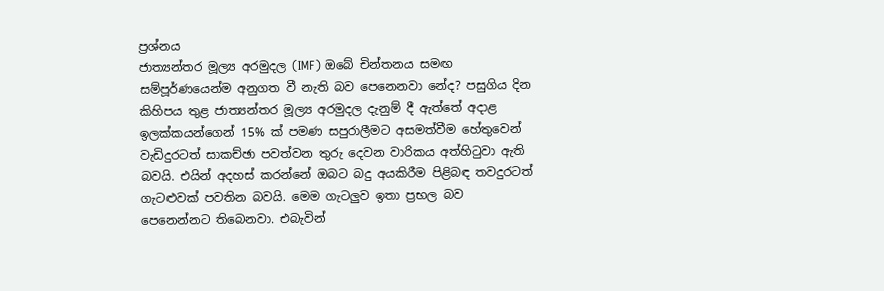ප්‍රශ්නය
ජාත්‍යන්තර මූල්‍ය අරමුදල (IMF) ඔබේ චින්තනය සමඟ සම්පූර්ණයෙන්ම අනුගත වී නැති බව පෙනෙනවා නේද? පසුගිය දින කිහිපය තුළ ජාත්‍යන්තර මූල්‍ය අරමුදල දැනුම් දී ඇත්තේ අදාළ ඉලක්කයන්ගෙන් 15% ක් පමණ සපුරාලීමට අසමත්වීම හේතුවෙන් වැඩිදුරටත් සාකච්ඡා පවත්වන තුරු දෙවන වාරිකය අත්හිටුවා ඇති බවයි. එයින් අදහස් කරන්නේ ඔබට බදු අයකිරීම පිළිබඳ තවදුරටත් ගැටළුවක් පවතින බවයි. මෙම ගැටලුව ඉතා ප්‍රභල බව පෙනෙන්නට තිබෙනවා. එබැවින්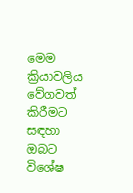මෙම ක්‍රියාවලිය වේගවත් කිරීමට සඳහා ඔබට විශේෂ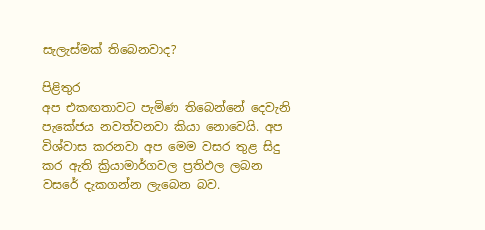සැලැස්මක් තිබෙනවාද?

පිළිතුර
අප එකඟතාවට පැමිණ තිබෙන්නේ දෙවැනි පැකේජය නවත්වනවා කියා නොවෙයි. අප විශ්වාස කරනවා අප මෙම වසර තුළ සිදු කර ඇති ක්‍රියාමාර්ගවල ප්‍රතිඵල ලබන වසරේ දැකගන්න ලැබෙන බව.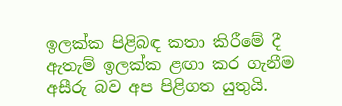ඉලක්ක පිළිබඳ කතා කිරීමේ දී ඇතැම් ඉලක්ක ළඟා කර ගැනීම අසීරු බව අප පිළිගත යුතුයි.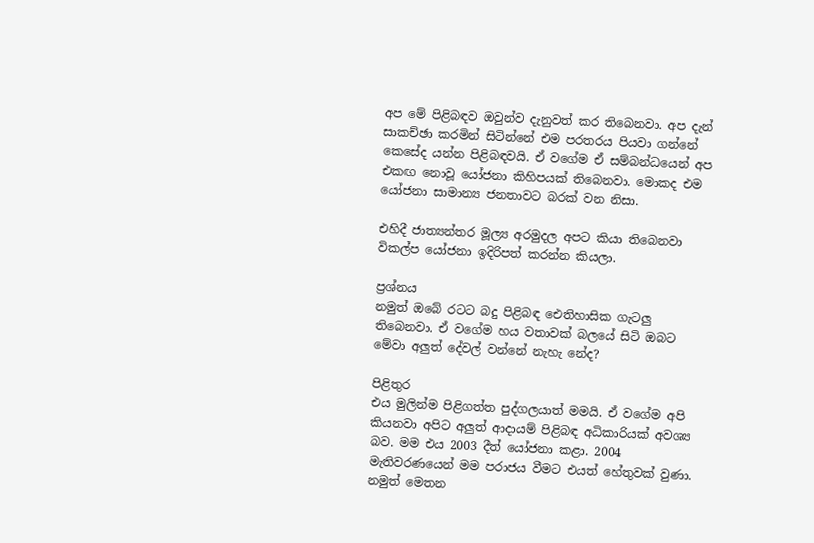අප මේ පිළිබඳව ඔවුන්ව දැනුවත් කර තිබෙනවා. අප දැන් සාකච්ඡා කරමින් සිටින්නේ එම පරතරය පියවා ගන්නේ කෙසේද යන්න පිළිබඳවයි. ඒ වගේම ඒ සම්බන්ධයෙන් අප එකඟ නොවූ යෝජනා කිහිපයක් තිබෙනවා. මොකද එම යෝජනා සාමාන්‍ය ජනතාවට බරක් වන නිසා.

එහිදී ජාත්‍යන්තර මූල්‍ය අරමුදල අපට කියා තිබෙනවා විකල්ප යෝජනා ඉදිරිපත් කරන්න කියලා.

ප්‍රශ්නය
නමුත් ඔබේ රටට බදු පිළිබඳ ඓතිහාසික ගැටලු තිබෙනවා. ඒ වගේම හය වතාවක් බලයේ සිටි ඔබට මේවා අලුත් දේවල් වන්නේ නැහැ නේද?

පිළිතුර
එය මුලින්ම පිළිගත්ත පුද්ගලයාත් මමයි. ඒ වගේම අපි කියනවා අපිට අලුත් ආදායම් පිළිබඳ අධිකාරියක් අවශ්‍ය බව. මම එය 2003 දීත් යෝජනා කළා. 2004 මැතිවරණයෙන් මම පරාජය වීමට එයත් හේතුවක් වුණා. නමුත් මෙතන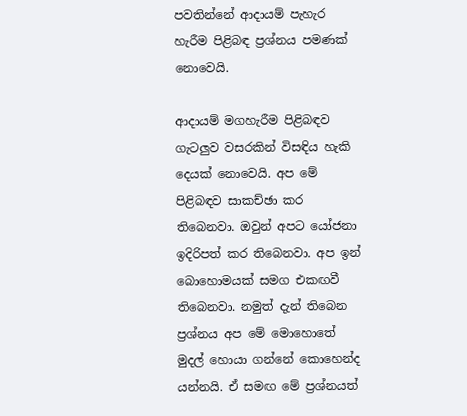පවතින්නේ ආදායම් පැහැර හැරීම පිළිබඳ ප්‍රශ්නය පමණක් නොවෙයි.

ආදායම් මගහැරීම පිළිබඳව ගැටලුව වසරකින් විසඳිය හැකි දෙයක් නොවෙයි. අප මේ පිළිබඳව සාකච්ඡා කර තිබෙනවා. ඔවුන් අපට යෝජනා ඉදිරිපත් කර තිබෙනවා. අප ඉන් බොහොමයක් සමග එකඟවී තිබෙනවා. නමුත් දැන් තිබෙන ප්‍රශ්නය අප මේ මොහොතේ මුදල් හොයා ගන්නේ කොහෙන්ද යන්නයි. ඒ සමඟ මේ ප්‍රශ්නයත්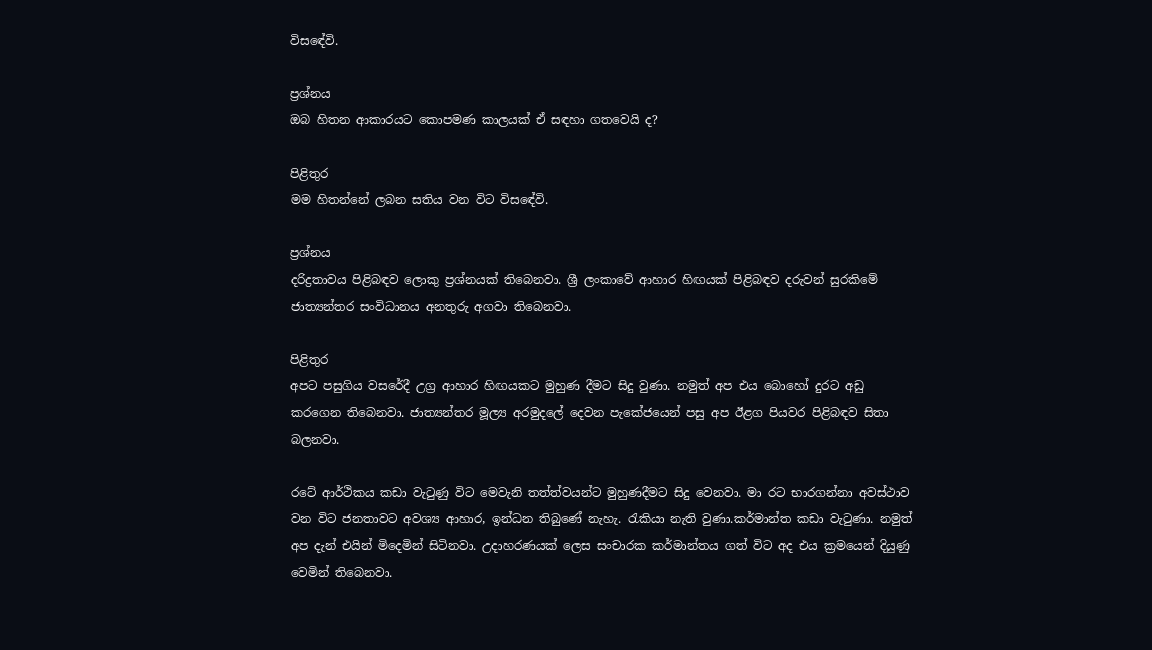විසඳේවි.

ප්‍රශ්නය
ඔබ හිතන ආකාරයට කොපමණ කාලයක් ඒ සඳහා ගතවෙයි ද?

පිළිතුර
මම හිතන්නේ ලබන සතිය වන විට විසඳේවි.

ප්‍රශ්නය
දරිද්‍රතාවය පිළිබඳව ලොකු ප්‍රශ්නයක් තිබෙනවා. ශ්‍රී ලංකාවේ ආහාර හිඟයක් පිළිබඳව දරුවන් සුරකිමේ ජාත්‍යන්තර සංවිධානය අනතුරු අගවා තිබෙනවා.

පිළිතුර
අපට පසුගිය වසරේදී උග්‍ර ආහාර හිඟයකට මුහුණ දීමට සිදු වුණා. නමුත් අප එය බොහෝ දුරට අඩු කරගෙන තිබෙනවා. ජාත්‍යන්තර මූල්‍ය අරමුදලේ දෙවන පැකේජයෙන් පසු අප ඊළග පියවර පිළිබඳව සිතා බලනවා.

රටේ ආර්ථිකය කඩා වැටුණු විට මෙවැනි තත්ත්වයන්ට මුහුණදීමට සිදු වෙනවා. මා රට භාරගන්නා අවස්ථාව වන විට ජනතාවට අවශ්‍ය ආහාර, ඉන්ධන තිබුණේ නැහැ. රැකියා නැති වුණා.කර්මාන්ත කඩා වැටුණා. නමුත් අප දැන් එයින් මිදෙමින් සිටිනවා. උදාහරණයක් ලෙස සංචාරක කර්මාන්තය ගත් විට අද එය ක්‍රමයෙන් දියුණු වෙමින් තිබෙනවා.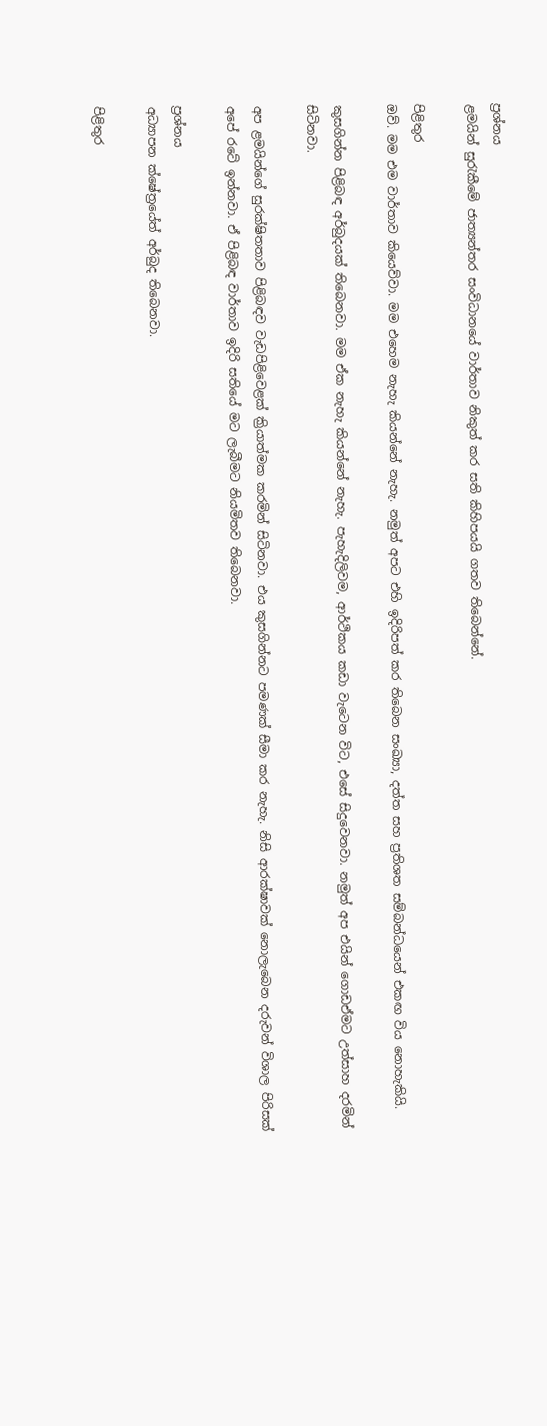ප්‍රශ්නය
ළමයින් සුරැකීමේ ජාත්‍යන්තර සංවිධානයේ වාර්තාව නිකුත් කර සති කිහිපයයි ගතව තිබෙන්නේ.

පිළිතුර
ඔව්. මම එම වාර්තාව කියෙව්වා. මම එහෙම නැහැ කියන්නේ නැහැ. නමුත් අපට එහි ඉදිරිපත් කර තිබෙන සංඛ්‍යා, දත්ත සහ ප්‍රතිශත සම්බන්ධයෙන් එකඟ විය නොහැකියි.

කුසගින්න පිළිබඳ අර්බුදයක් තිබෙනවා. මම ඒක නැහැ කියන්නේ නැහැ. පැහැදිලිවම, ආර්ථිකය කඩා වැටෙන විට, එසේ සිදුවෙනවා. නමුත් අප එයින් ගොඩඒමට උත්සාහ දරමින් සිටිනවා.

අප ළමයින්ගේ සුරක්ෂිතතාව පිළිබඳව වැඩපිළිවෙළක් ක්‍රියාත්මක කරමින් සිටිනවා. එය කුසගින්නට පමණක් සීමා කර නැහැ. නිසි ආරක්ෂාවක් නොලැබෙන දරුවන් විශාල පිරිසක් අපේ රටේ ඉන්නවා. ඒ පිළිබඳ වාර්තාව ඉදිරි සතියේ මට ලැබීමට නියමිතව තිබෙනවා.

ප්‍රශ්නය
අධ්‍යාපන ක්ෂේත්‍රයේත් අර්බුද තිබෙනවා.

පිළිතුර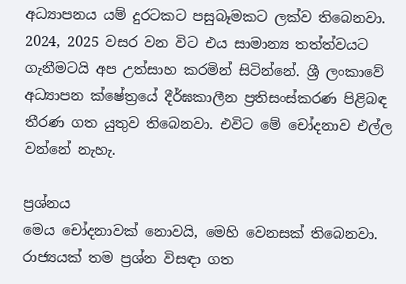අධ්‍යාපනය යම් දුරටකට පසුබෑමකට ලක්ව තිබෙනවා. 2024, 2025 වසර වන විට එය සාමාන්‍ය තත්ත්වයට ගැනීමටයි අප උත්සාහ කරමින් සිටින්නේ. ශ්‍රී ලංකාවේ අධ්‍යාපන ක්ෂේත්‍රයේ දීර්ඝකාලීන ප්‍රතිසංස්කරණ පිළිබඳ තීරණ ගත යුතුව තිබෙනවා. එවිට මේ චෝදනාව එල්ල වන්නේ නැහැ.

ප්‍රශ්නය
මෙය චෝදනාවක් නොවයි, මෙහි වෙනසක් තිබෙනවා. රාජ්‍යයක් තම ප්‍රශ්න විසඳා ගත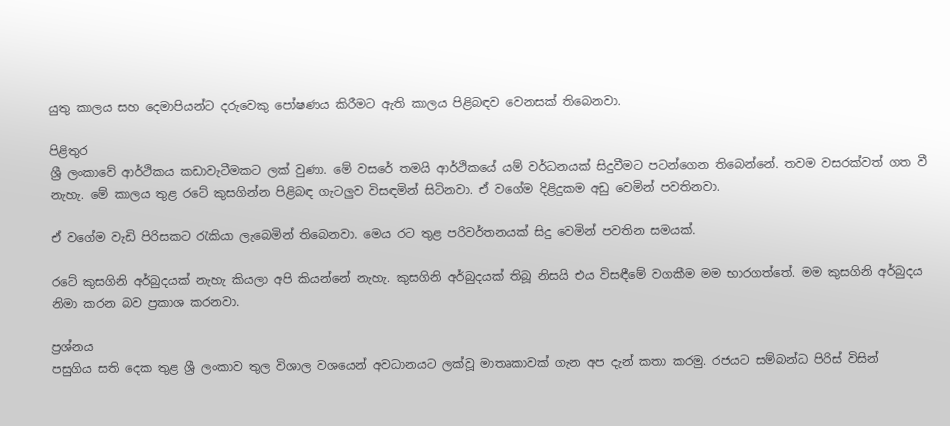යුතු කාලය සහ දෙමාපියන්ට දරුවෙකු පෝෂණය කිරීමට ඇති කාලය පිළිබඳව වෙනසක් තිබෙනවා.

පිළිතුර
ශ්‍රී ලංකාවේ ආර්ථිකය කඩාවැටීමකට ලක් වුණා. මේ වසරේ තමයි ආර්ථිකයේ යම් වර්ධනයක් සිදුවීමට පටන්ගෙන තිබෙන්නේ. තවම වසරක්වත් ගත වී නැහැ. මේ කාලය තුළ රටේ කුසගින්න පිළිබඳ ගැටලුව විසඳමින් සිටිනවා. ඒ වගේම දිළිදුකම අඩු වෙමින් පවතිනවා.

ඒ වගේම වැඩි පිරිසකට රැකියා ලැබෙමින් තිබෙනවා. මෙය රට තුළ පරිවර්තනයක් සිදු වෙමින් පවතින සමයක්.

රටේ කුසගිනි අර්බුදයක් නැහැ කියලා අපි කියන්නේ නැහැ. කුසගිනි අර්බුදයක් තිබූ නිසයි එය විසඳීමේ වගකීම මම භාරගත්තේ. මම කුසගිනි අර්බුදය නිමා කරන බව ප්‍රකාශ කරනවා.

ප්‍රශ්නය
පසුගිය සති දෙක තුළ ශ්‍රී ලංකාව තුල විශාල වශයෙන් අවධානයට ලක්වූ මාතෘකාවක් ගැන අප දැන් කතා කරමු. රජයට සම්බන්ධ පිරිස් විසින්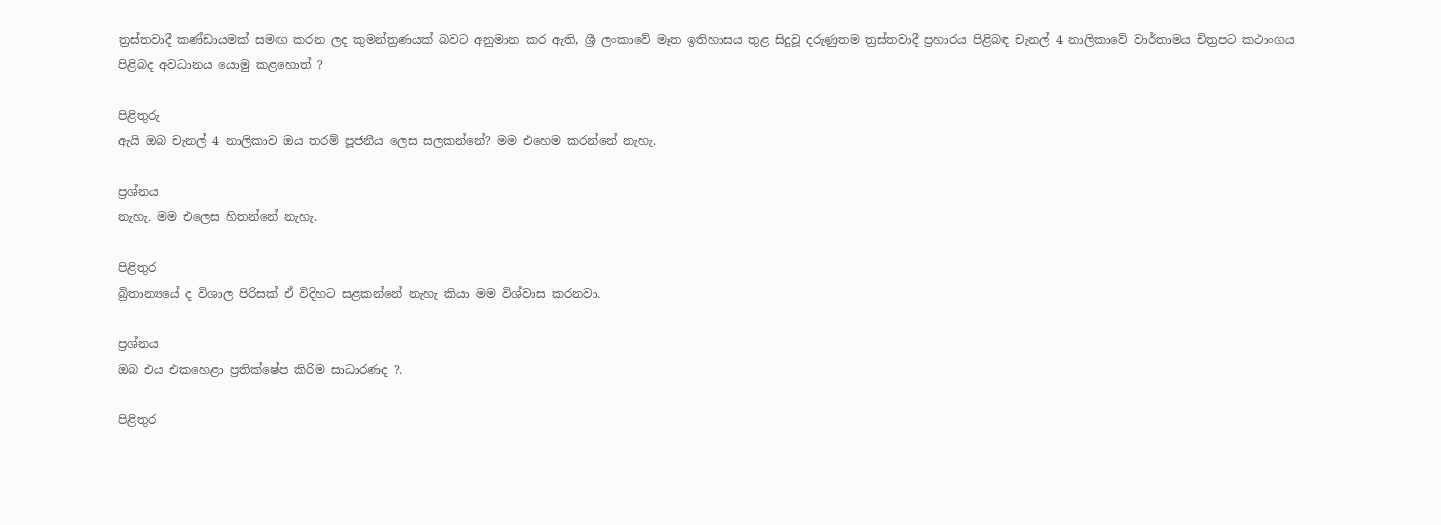ත්‍රස්තවාදී කණ්ඩායමක් සමඟ කරන ලද කුමන්ත්‍රණයක් බවට අනුමාන කර ඇති, ශ්‍රී ලංකාවේ මෑත ඉතිහාසය තුළ සිදුවූ දරුණුතම ත්‍රස්තවාදී ප්‍රහාරය පිළිබඳ චැනල් 4 නාලිකාවේ වාර්තාමය චිත්‍රපට කථාංගය පිළිබද අවධානය යොමු කළහොත් ?

පිළිතුරු
ඇයි ඔබ චැනල් 4 නාලිකාව ඔය තරම් පූජනීය ලෙස සලකන්නේ? මම එහෙම කරන්නේ නැහැ.

ප්‍රශ්නය
නැහැ. මම එලෙස හිතන්නේ නැහැ.

පිළිතුර
බ්‍රිතාන්‍යයේ ද විශාල පිරිසක් ඒ විදිහට සළකන්නේ නැහැ කියා මම විශ්වාස කරනවා.

ප්‍රශ්නය
ඔබ එය එකහෙළා ප්‍රතික්ෂේප කිරිම සාධාරණද ?.

පිළිතුර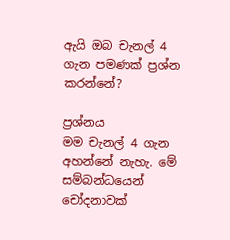ඇයි ඔබ චැනල් 4 ගැන පමණක් ප්‍රශ්න කරන්නේ?

ප්‍රශ්නය
මම චැනල් 4 ගැන අහන්නේ නැහැ. මේ සම්බන්ධයෙන් චෝදනාවක්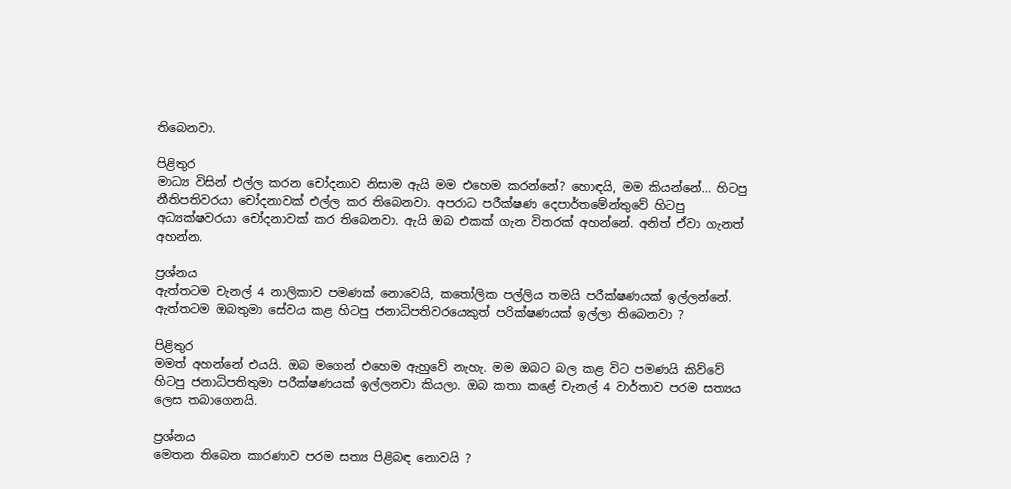තිබෙනවා.

පිළිතුර
මාධ්‍ය විසින් එල්ල කරන චෝදනාව නිසාම ඇයි මම එහෙම කරන්නේ? හොඳයි, මම කියන්නේ… හිටපු නීතිපතිවරයා චෝදනාවක් එල්ල කර තිබෙනවා. අපරාධ පරීක්ෂණ දෙපාර්තමේන්තුවේ හිටපු අධ්‍යක්ෂවරයා චෝදනාවක් කර තිබෙනවා. ඇයි ඔබ එකක් ගැන විතරක් අහන්නේ. අනිත් ඒවා ගැනත් අහන්න.

ප්‍රශ්නය
ඇත්තටම චැනල් 4 නාලිකාව පමණක් නොවෙයි, කතෝලික පල්ලිය තමයි පරීක්ෂණයක් ඉල්ලන්නේ. ඇත්තටම ඔබතුමා සේවය කළ හිටපු ජනාධිපතිවරයෙකුත් පරික්ෂණයක් ඉල්ලා තිබෙනවා ?

පිළිතුර
මමත් අහන්නේ එයයි. ඔබ මගෙන් එහෙම ඇහුවේ නැහැ. මම ඔබට බල කළ විට පමණයි කිව්වේ හිටපු ජනාධිපතිතුමා පරීක්ෂණයක් ඉල්ලනවා කියලා. ඔබ කතා කළේ චැනල් 4 වාර්තාව පරම සත්‍යය ලෙස තබාගෙනයි.

ප්‍රශ්නය
මෙතන තිබෙන කාරණාව පරම සත්‍ය පිළිබඳ නොවයි ?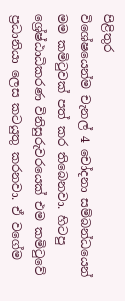පිළිතුර
විශේෂයෙන්ම චැනල් 4 චෝදනා සම්බන්ධයෙන් මම කමිටුවක් පත් කර තිබෙනවා. හිටපු ශ්‍රේෂ්ඨාධිකරණ විනිසුරුවරයෙක් එම කමිටුවේ ප්‍රධානියා ලෙස කටයුතු කරනවා. ඒ වගේම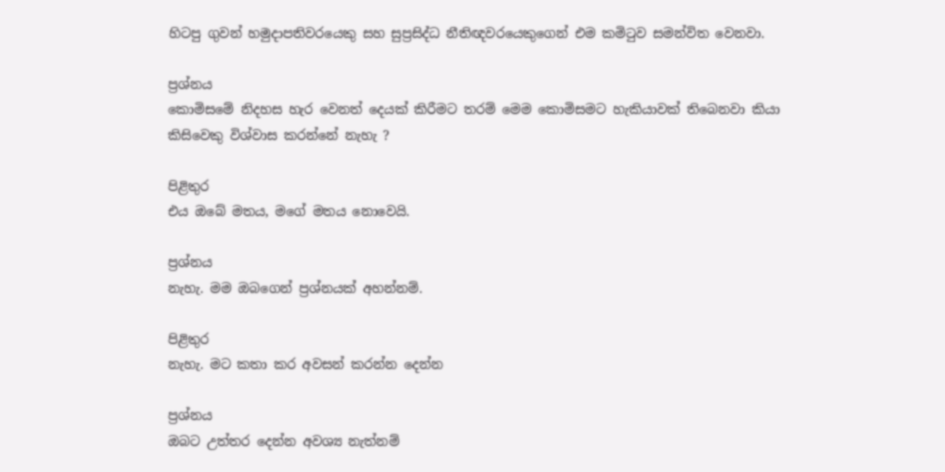හිටපු ගුවන් හමුදාපතිවරයෙකු සහ සුප්‍රසිද්ධ නීතිඥවරයෙකුගෙන් එම කමිටුව සමන්විත වෙනවා.

ප්‍රශ්නය
කොමිසමේ නිදහස හැර වෙනත් දෙයක් කිරීමට තරම් මෙම කොමිසමට හැකියාවක් තිබෙනවා කියා කිසිවෙකු විශ්වාස කරන්නේ නැහැ ?

පිළිතුර
එය ඔබේ මතය, මගේ මතය නොවෙයි.

ප්‍රශ්නය
නැහැ. මම ඔබගෙන් ප්‍රශ්නයක් අහන්නම්.

පිළිතුර
නැහැ. මට කතා කර අවසන් කරන්න දෙන්න

ප්‍රශ්නය
ඔබට උත්තර දෙන්න අවශ්‍ය නැත්නම්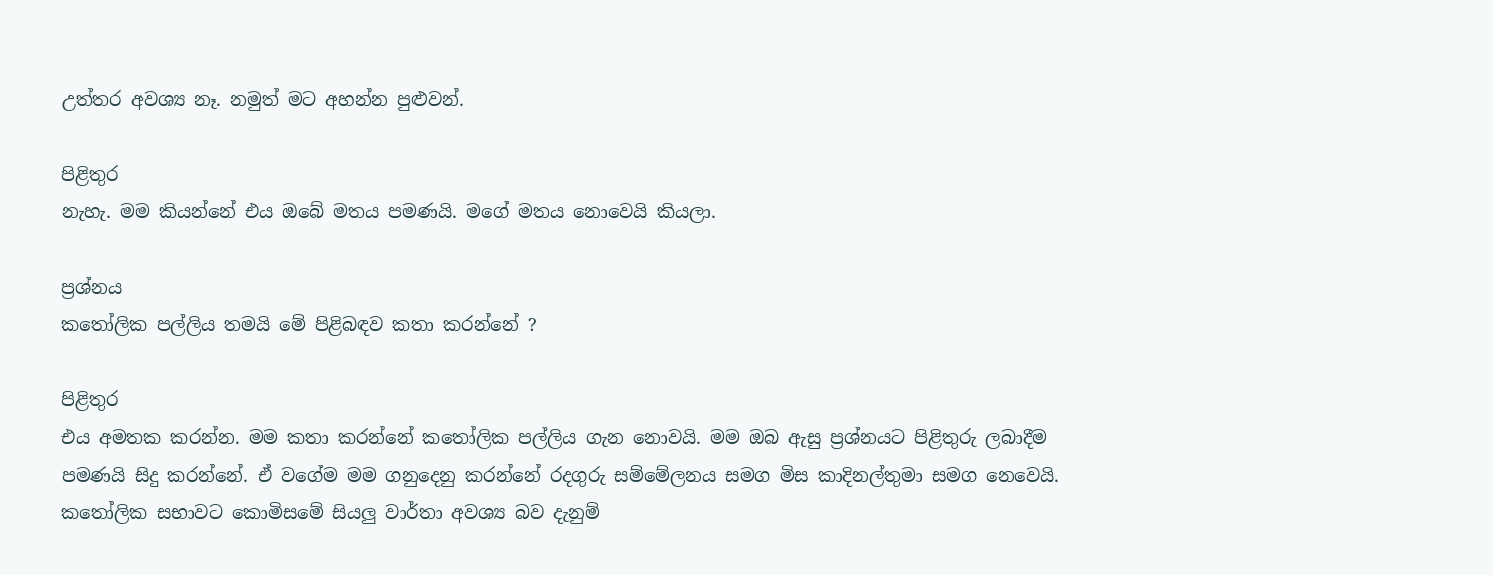උත්තර අවශ්‍ය නෑ. නමුත් මට අහන්න පුළුවන්.

පිළිතුර
නැහැ. මම කියන්නේ එය ඔබේ මතය පමණයි. මගේ මතය නොවෙයි කියලා.

ප්‍රශ්නය
කතෝලික පල්ලිය තමයි මේ පිළිබඳව කතා කරන්නේ ?

පිළිතුර
එය අමතක කරන්න. මම කතා කරන්නේ කතෝලික පල්ලිය ගැන නොවයි. මම ඔබ ඇසු ප්‍රශ්නයට පිළිතුරු ලබාදීම පමණයි සිදු කරන්නේ. ඒ වගේම මම ගනුදෙනු කරන්නේ රදගුරු සම්මේලනය සමග මිස කාදිනල්තුමා සමග නෙවෙයි. කතෝලික සභාවට කොමිසමේ සියලු වාර්තා අවශ්‍ය බව දැනුම්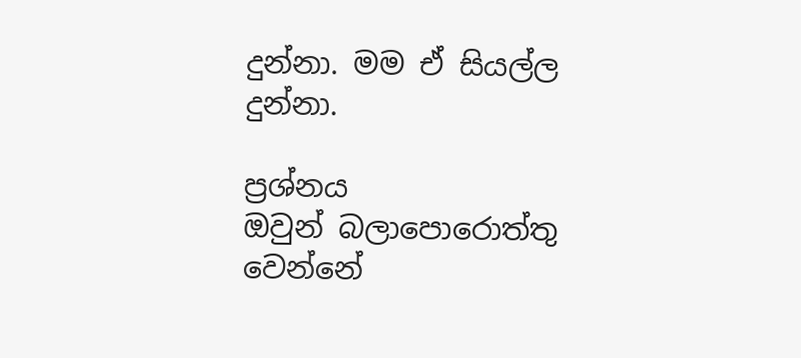දුන්නා. මම ඒ සියල්ල දුන්නා.

ප්‍රශ්නය
ඔවුන් බලාපොරොත්තු වෙන්නේ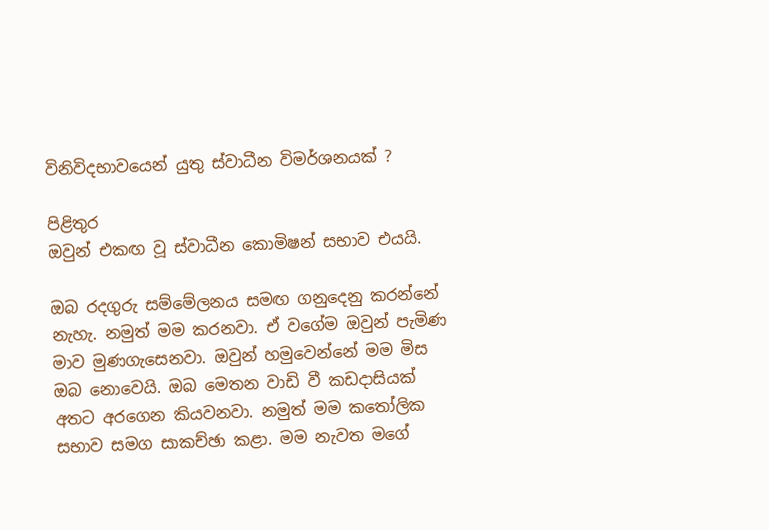විනිවිදභාවයෙන් යුතු ස්වාධීන විමර්ශනයක් ?

පිළිතුර
ඔවුන් එකඟ වූ ස්වාධීන කොමිෂන් සභාව එයයි.

ඔබ රදගුරු සම්මේලනය සමඟ ගනුදෙනු කරන්නේ නැහැ. නමුත් මම කරනවා. ඒ වගේම ඔවුන් පැමිණ මාව මුණගැසෙනවා. ඔවුන් හමුවෙන්නේ මම මිස ඔබ නොවෙයි. ඔබ මෙතන වාඩි වී කඩදාසියක් අතට අරගෙන කියවනවා. නමුත් මම කතෝලික සභාව සමග සාකච්ඡා කළා. මම නැවත මගේ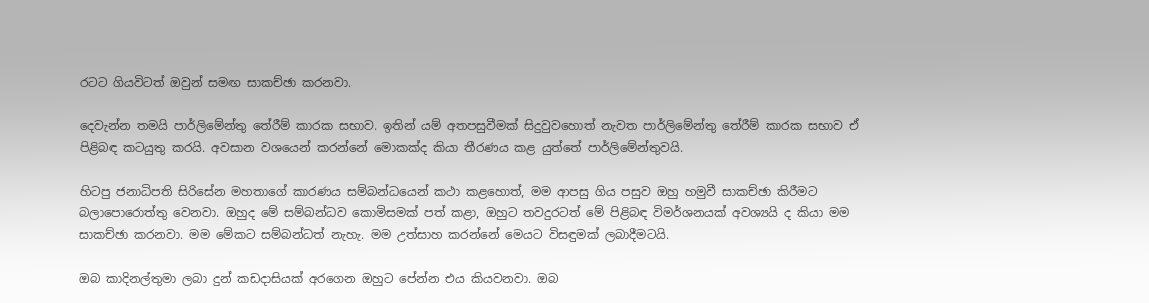රටට ගියවිටත් ඔවුන් සමඟ සාකච්ඡා කරනවා.

දෙවැන්න තමයි පාර්ලිමේන්තු තේරීම් කාරක සභාව. ඉතින් යම් අතපසුවීමක් සිදුවුවහොත් නැවත පාර්ලිමේන්තු තේරීම් කාරක සභාව ඒ පිළිබඳ කටයුතු කරයි. අවසාන වශයෙන් කරන්නේ මොකක්ද කියා තීරණය කළ යුත්තේ පාර්ලිමේන්තුවයි.

හිටපු ජනාධිපති සිරිසේන මහතාගේ කාරණය සම්බන්ධයෙන් කථා කළහොත්, මම ආපසු ගිය පසුව ඔහු හමුවී සාකච්ඡා කිරීමට බලාපොරොත්තු වෙනවා. ඔහුද මේ සම්බන්ධව කොමිසමක් පත් කළා, ඔහුට තවදුරටත් මේ පිළිබඳ විමර්ශනයක් අවශ්‍යයි ද කියා මම සාකච්ඡා කරනවා. මම මේකට සම්බන්ධත් නැහැ. මම උත්සාහ කරන්නේ මෙයට විසඳුමක් ලබාදීමටයි.

ඔබ කාදිනල්තුමා ලබා දුන් කඩදාසියක් අරගෙන ඔහුට පේන්න එය කියවනවා. ඔබ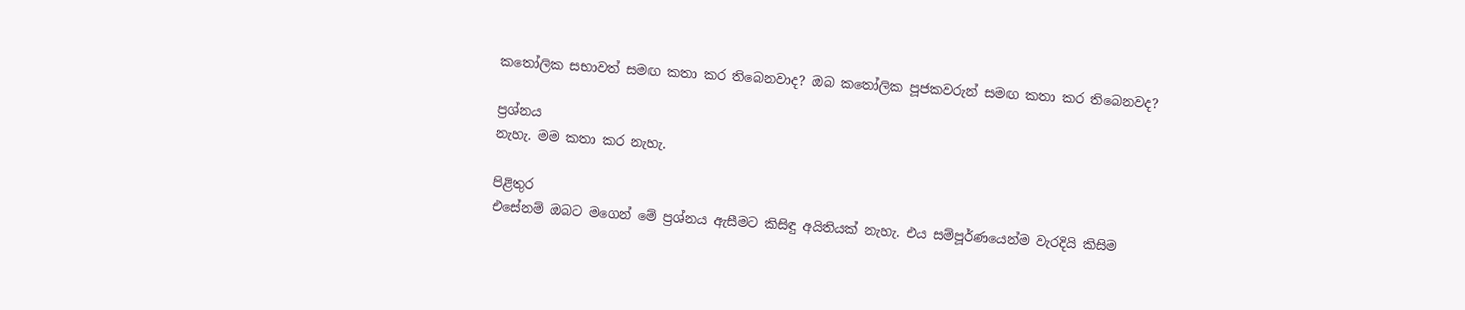කතෝලික සභාවත් සමඟ කතා කර තිබෙනවාද? ඔබ කතෝලික පූජකවරුන් සමඟ කතා කර තිබෙනවද?

ප්‍රශ්නය
නැහැ. මම කතා කර නැහැ.

පිළිතුර
එසේනම් ඔබට මගෙන් මේ ප්‍රශ්නය ඇසීමට කිසිඳු අයිතියක් නැහැ. එය සම්පූර්ණයෙන්ම වැරදියි කිසිම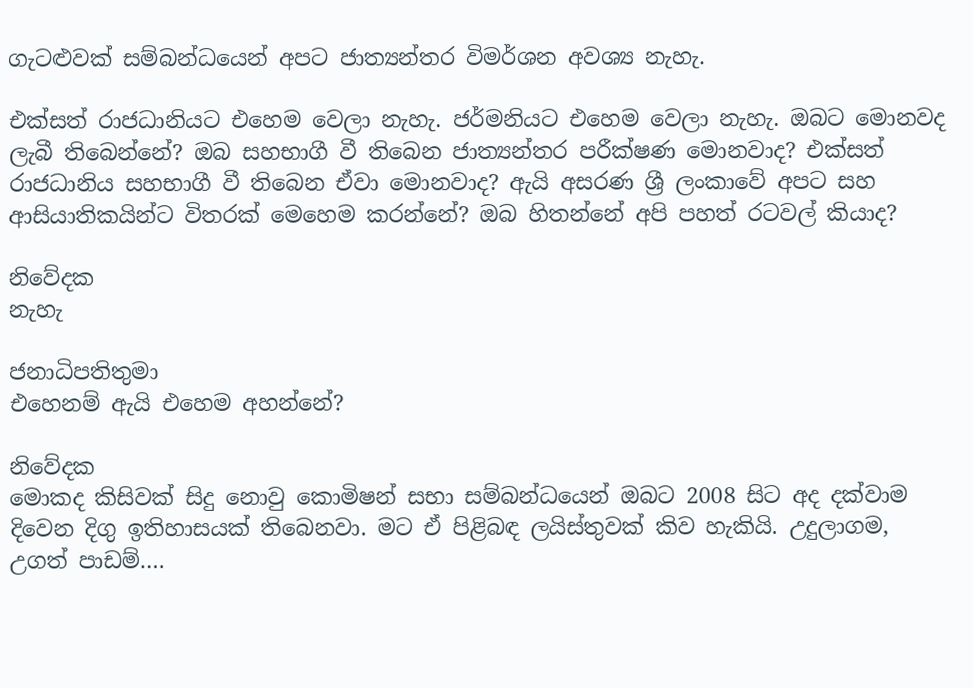ගැටළුවක් සම්බන්ධයෙන් අපට ජාත්‍යන්තර විමර්ශන අවශ්‍ය නැහැ.

එක්සත් රාජධානියට එහෙම වෙලා නැහැ. ජර්මනියට එහෙම වෙලා නැහැ. ඔබට මොනවද ලැබී තිබෙන්නේ? ඔබ සහභාගී වී තිබෙන ජාත්‍යන්තර පරීක්ෂණ මොනවාද? එක්සත් රාජධානිය සහභාගී වී තිබෙන ඒවා මොනවාද? ඇයි අසරණ ශ්‍රී ලංකාවේ අපට සහ ආසියාතිකයින්ට විතරක් මෙහෙම කරන්නේ? ඔබ හිතන්නේ අපි පහත් රටවල් කියාද?

නිවේදක
නැහැ

ජනාධිපතිතුමා
එහෙනම් ඇයි එහෙම අහන්නේ?

නිවේදක
මොකද කිසිවක් සිදු නොවු කොමිෂන් සභා සම්බන්ධයෙන් ඔබට 2008 සිට අද දක්වාම දිවෙන දිගු ඉතිහාසයක් තිබෙනවා. මට ඒ පිළිබඳ ලයිස්තුවක් කිව හැකියි. උදුලාගම, උගත් පාඩම්….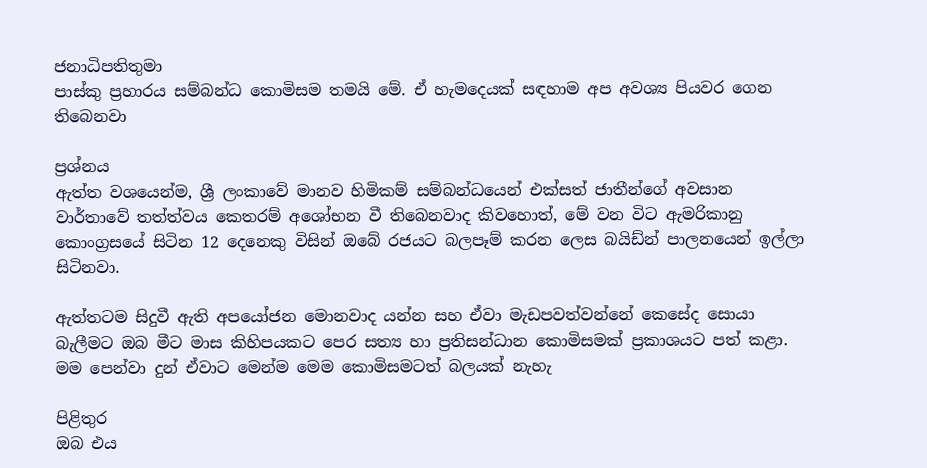ජනාධිපතිතුමා
පාස්කු ප්‍රහාරය සම්බන්ධ කොමිසම තමයි මේ. ඒ හැමදෙයක් සඳහාම අප අවශ්‍ය පියවර ගෙන තිබෙනවා

ප්‍රශ්නය
ඇත්ත වශයෙන්ම, ශ්‍රී ලංකාවේ මානව හිමිකම් සම්බන්ධයෙන් එක්සත් ජාතීන්ගේ අවසාන වාර්තාවේ තත්ත්වය කෙතරම් අශෝභන වී තිබෙනවාද කිවහොත්, මේ වන විට ඇමරිකානු කොංග්‍රසයේ සිටින 12 දෙනෙකු විසින් ඔබේ රජයට බලපෑම් කරන ලෙස බයිඩ්න් පාලනයෙන් ඉල්ලා සිටිනවා.

ඇත්තටම සිදුවී ඇති අපයෝජන මොනවාද යන්න සහ ඒවා මැඩපවත්වන්නේ කෙසේද සොයා බැලීමට ඔබ මීට මාස කිහිපයකට පෙර සත්‍ය හා ප්‍රතිසන්ධාන කොමිසමක් ප්‍රකාශයට පත් කළා. මම පෙන්වා දුන් ඒවාට මෙන්ම මෙම කොමිසමටත් බලයක් නැහැ

පිළිතුර
ඔබ එය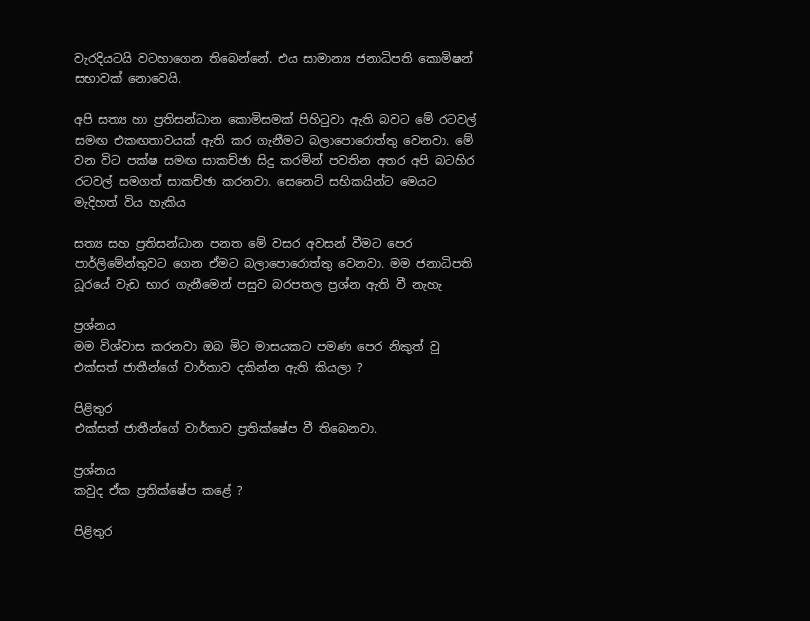වැරදියටයි වටහාගෙන තිබෙන්නේ. එය සාමාන්‍ය ජනාධිපති කොමිෂන් සභාවක් නොවෙයි.

අපි සත්‍ය හා ප්‍රතිසන්ධාන කොමිසමක් පිහිටුවා ඇති බවට මේ රටවල් සමඟ එකඟතාවයක් ඇති කර ගැනීමට බලාපොරොත්තු වෙනවා. මේ වන විට පක්ෂ සමඟ සාකච්ඡා සිදු කරමින් පවතින අතර අපි බටහිර රටවල් සමගත් සාකච්ඡා කරනවා. සෙනෙට් සභිකයින්ට මෙයට මැදිහත් විය හැකිය

සත්‍ය සහ ප්‍රතිසන්ධාන පනත මේ වසර අවසන් වීමට පෙර පාර්ලිමේන්තුවට ගෙන ඒමට බලාපොරොත්තු වෙනවා. මම ජනාධිපති ධූරයේ වැඩ භාර ගැනීමෙන් පසුව බරපතල ප්‍රශ්න ඇති වී නැහැ

ප්‍රශ්නය
මම විශ්වාස කරනවා ඔබ මිට මාසයකට පමණ පෙර නිකුත් වු එක්සත් ජාතීන්ගේ වාර්තාව දකින්න ඇති කියලා ?

පිළිතුර
එක්සත් ජාතීන්ගේ වාර්තාව ප්‍රතික්ෂේප වී තිබෙනවා.

ප්‍රශ්නය
කවුද ඒක ප්‍රතික්ෂේප කළේ ?

පිළිතුර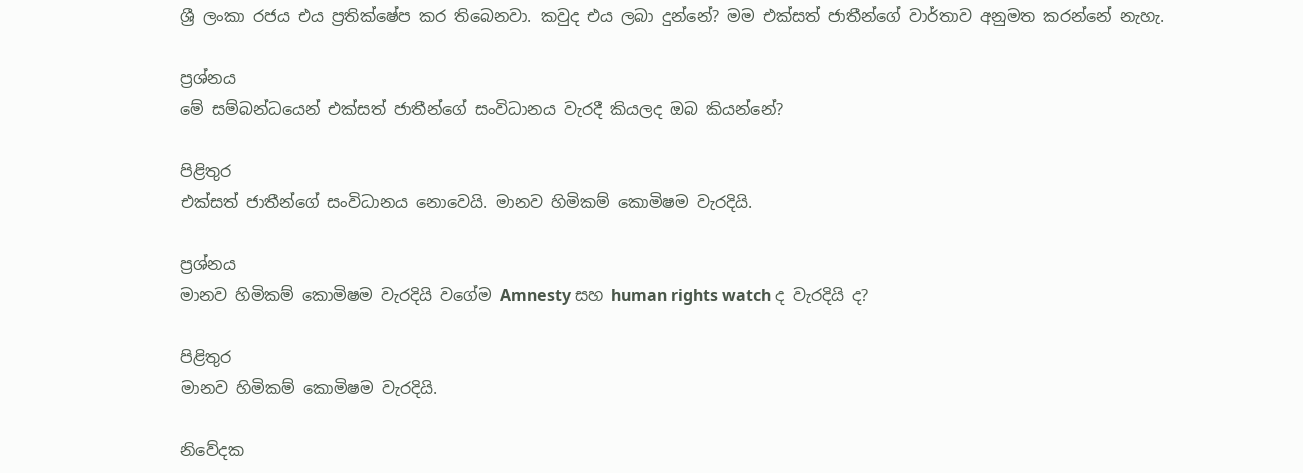ශ්‍රී ලංකා රජය එය ප්‍රතික්ෂේප කර තිබෙනවා. කවුද එය ලබා දුන්නේ? මම එක්සත් ජාතීන්ගේ වාර්තාව අනුමත කරන්නේ නැහැ.

ප්‍රශ්නය
මේ සම්බන්ධයෙන් එක්සත් ජාතීන්ගේ සංවිධානය වැරදී කියලද ඔබ කියන්නේ?

පිළිතුර
එක්සත් ජාතීන්ගේ සංවිධානය නොවෙයි. මානව හිමිකම් කොමිෂම වැරදියි.

ප්‍රශ්නය
මානව හිමිකම් කොමිෂම වැරදියි වගේම Amnesty සහ human rights watch ද වැරදියි ද?

පිළිතුර
මානව හිමිකම් කොමිෂම වැරදියි.

නිවේදක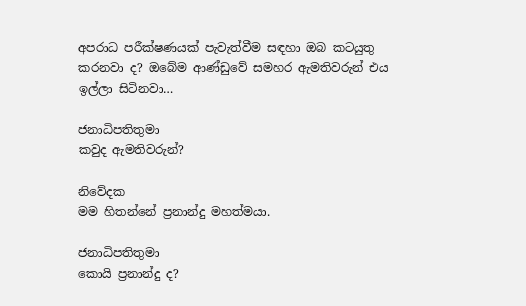අපරාධ පරීක්ෂණයක් පැවැත්වීම සඳහා ඔබ කටයුතු කරනවා ද? ඔබේම ආණ්ඩුවේ සමහර ඇමතිවරුන් එය ඉල්ලා සිටිනවා…

ජනාධිපතිතුමා
කවුද ඇමතිවරුන්?

නිවේදක
මම හිතන්නේ ප්‍රනාන්දු මහත්මයා.

ජනාධිපතිතුමා
කොයි ප්‍රනාන්දු ද?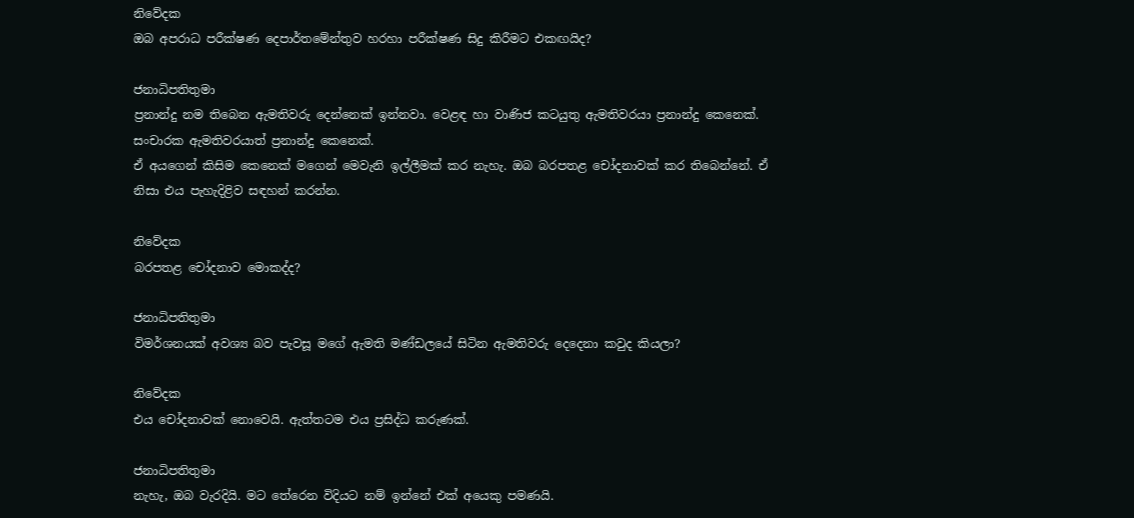නිවේදක
ඔබ අපරාධ පරීක්ෂණ දෙපාර්තමේන්තුව හරහා පරීක්ෂණ සිදු කිරීමට එකඟයිද?

ජනාධිපතිතුමා
ප්‍රනාන්දු නම තිබෙන ඇමතිවරු දෙන්නෙක් ඉන්නවා. වෙළඳ හා වාණිජ කටයුතු ඇමතිවරයා ප්‍රනාන්දු කෙනෙක්. සංචාරක ඇමතිවරයාත් ප්‍රනාන්දු කෙනෙක්.
ඒ අයගෙන් කිසිම කෙනෙක් මගෙන් මෙවැනි ඉල්ලීමක් කර නැහැ. ඔබ බරපතළ චෝදනාවක් කර තිබෙන්නේ. ඒ නිසා එය පැහැදිළිව සඳහන් කරන්න.

නිවේදක
බරපතළ චෝදනාව මොකද්ද?

ජනාධිපතිතුමා
විමර්ශනයක් අවශ්‍ය බව පැවසූ මගේ ඇමති මණ්ඩලයේ සිටින ඇමතිවරු දෙදෙනා කවුද කියලා?

නිවේදක
එය චෝදනාවක් නොවෙයි. ඇත්තටම එය ප්‍රසිද්ධ කරුණක්.

ජනාධිපතිතුමා
නැහැ, ඔබ වැරදියි. මට තේරෙන විදියට නම් ඉන්නේ එක් අයෙකු පමණයි.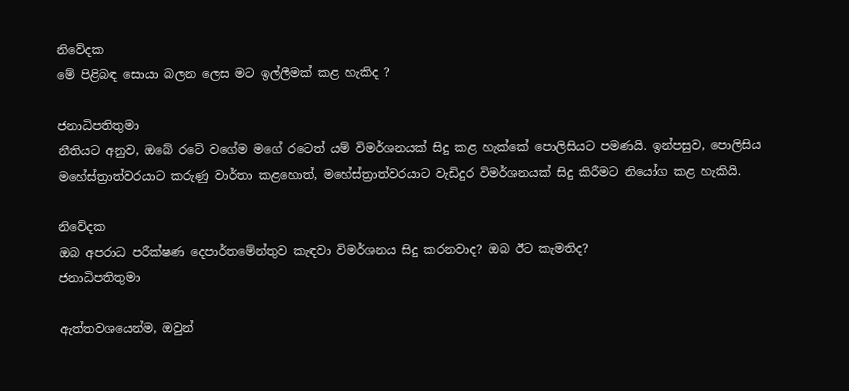නිවේදක
මේ පිළිබඳ සොයා බලන ලෙස මට ඉල්ලීමක් කළ හැකිද ?

ජනාධිපතිතුමා
නීතියට අනුව, ඔබේ රටේ වගේම මගේ රටෙත් යම් විමර්ශනයක් සිදු කළ හැක්කේ පොලිසියට පමණයි. ඉන්පසුව, පොලිසිය මහේස්ත්‍රාත්වරයාට කරුණු වාර්තා කළහොත්, මහේස්ත්‍රාත්වරයාට වැඩිදුර විමර්ශනයක් සිදු කිරීමට නියෝග කළ හැකියි.

නිවේදක
ඔබ අපරාධ පරීක්ෂණ දෙපාර්තමේන්තුව කැඳවා විමර්ශනය සිදු කරනවාද? ඔබ ඊට කැමතිද?
ජනාධිපතිතුමා

ඇත්තවශයෙන්ම, ඔවුන්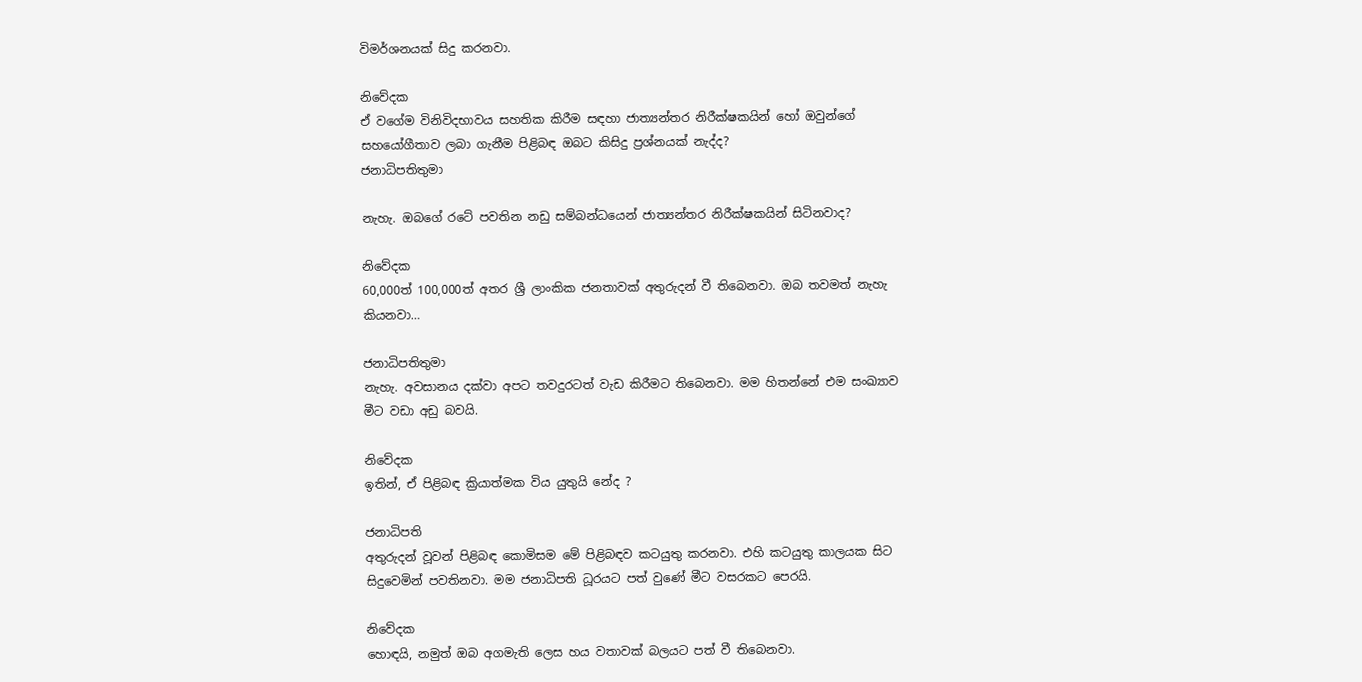විමර්ශනයක් සිදු කරනවා.

නිවේදක
ඒ වගේම විනිවිදභාවය සහතික කිරීම සඳහා ජාත්‍යන්තර නිරීක්ෂකයින් හෝ ඔවුන්ගේ සහයෝගීතාව ලබා ගැනීම පිළිබඳ ඔබට කිසිදු ප්‍රශ්නයක් නැද්ද?
ජනාධිපතිතුමා

නැහැ. ඔබගේ රටේ පවතින නඩු සම්බන්ධයෙන් ජාත්‍යන්තර නිරීක්ෂකයින් සිටිනවාද?

නිවේදක
60,000ත් 100,000ත් අතර ශ්‍රී ලාංකික ජනතාවක් අතුරුදන් වී තිබෙනවා. ඔබ තවමත් නැහැ කියනවා…

ජනාධිපතිතුමා
නැහැ. අවසානය දක්වා අපට තවදුරටත් වැඩ කිරීමට තිබෙනවා. මම හිතන්නේ එම සංඛ්‍යාව මීට වඩා අඩු බවයි.

නිවේදක
ඉතින්, ඒ පිළිබඳ ක්‍රියාත්මක විය යුතුයි නේද ?

ජනාධිපති
අතුරුදන් වූවන් පිළිබඳ කොමිසම මේ පිළිබඳව කටයුතු කරනවා. එහි කටයුතු කාලයක සිට සිදුවෙමින් පවතිනවා. මම ජනාධිපති ධූරයට පත් වුණේ මීට වසරකට පෙරයි.

නිවේදක
හොඳයි, නමුත් ඔබ අගමැති ලෙස හය වතාවක් බලයට පත් වී තිබෙනවා.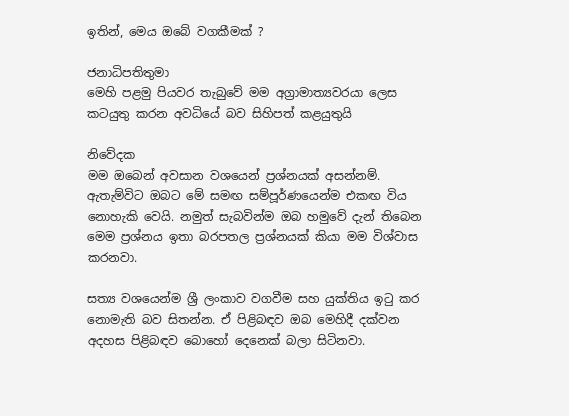ඉතින්, මෙය ඔබේ වගකීමක් ?

ජනාධිපතිතුමා
මෙහි පළමු පියවර තැබුවේ මම අග්‍රාමාත්‍යවරයා ලෙස කටයුතු කරන අවධියේ බව සිහිපත් කළයුතුයි

නිවේදක
මම ඔබෙන් අවසාන වශයෙන් ප්‍රශ්නයක් අසන්නම්. ඇතැම්විට ඔබට මේ සමඟ සම්පූර්ණයෙන්ම එකඟ විය නොහැකි වෙයි. නමුත් සැබවින්ම ඔබ හමුවේ දැන් තිබෙන මෙම ප්‍රශ්නය ඉතා බරපතල ප්‍රශ්නයක් කියා මම විශ්වාස කරනවා.

සත්‍ය වශයෙන්ම ශ්‍රී ලංකාව වගවීම සහ යුක්තිය ඉටු කර නොමැති බව සිතන්න. ඒ පිළිබඳව ඔබ මෙහිදී දක්වන අදහස පිළිබඳව බොහෝ දෙනෙක් බලා සිටිනවා.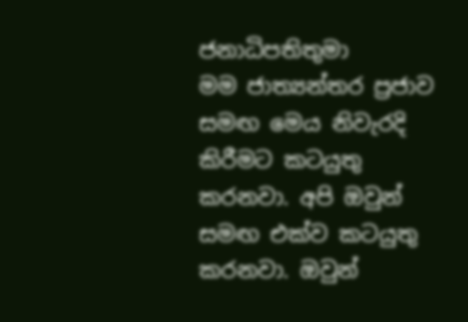ජනාධිපතිතුමා
මම ජාත්‍යන්තර ප්‍රජාව සමඟ මෙය නිවැරදි කිරීමට කටයුතු කරනවා. අපි ඔවුන් සමඟ එක්ව කටයුතු කරනවා. ඔවුන්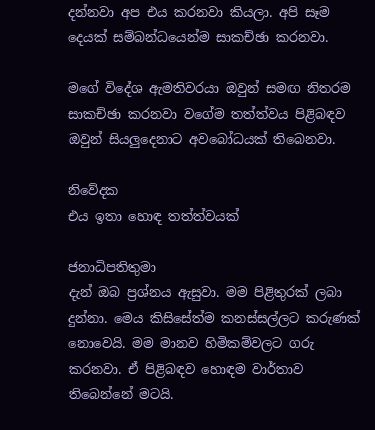දන්නවා අප එය කරනවා කියලා. අපි සෑම දෙයක් සම්බන්ධයෙන්ම සාකච්ඡා කරනවා.

මගේ විදේශ ඇමතිවරයා ඔවුන් සමඟ නිතරම සාකච්ඡා කරනවා වගේම තත්ත්වය පිළිබඳව ඔවුන් සියලුදෙනාට අවබෝධයක් තිබෙනවා.

නිවේදක
එය ඉතා හොඳ තත්ත්වයක්

ජනාධිපතිතුමා
දැන් ඔබ ප්‍රශ්නය ඇසුවා. මම පිළිතුරක් ලබා දුන්නා. මෙය කිසිසේත්ම කනස්සල්ලට කරුණක් නොවෙයි. මම මානව හිමිකම්වලට ගරු කරනවා. ඒ පිළිබඳව හොඳම වාර්තාව තිබෙන්නේ මටයි.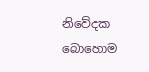නිවේදක
බොහොම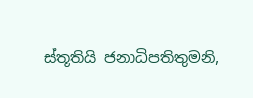ස්තූතියි ජනාධිපතිතුමනි,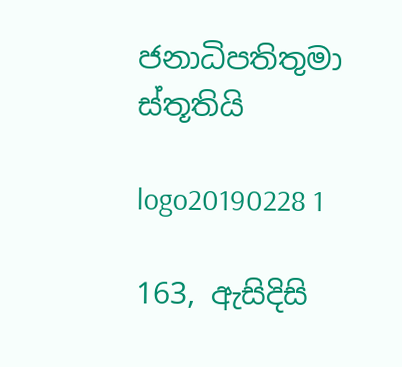ජනාධිපතිතුමා
ස්තූතියි

logo20190228 1

163, ඇසිදිසි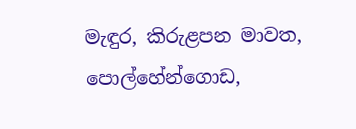මැඳුර, කිරුළපන මාවත, පොල්හේන්ගොඩ,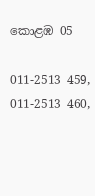කොළඹ 05

011-2513 459, 011-2513 460,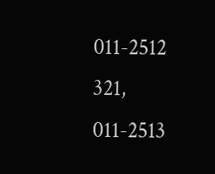011-2512 321, 011-2513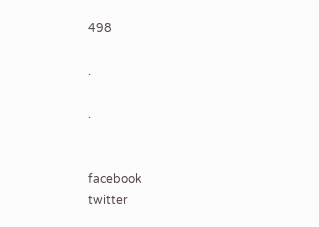498

.

.


facebook
twitter